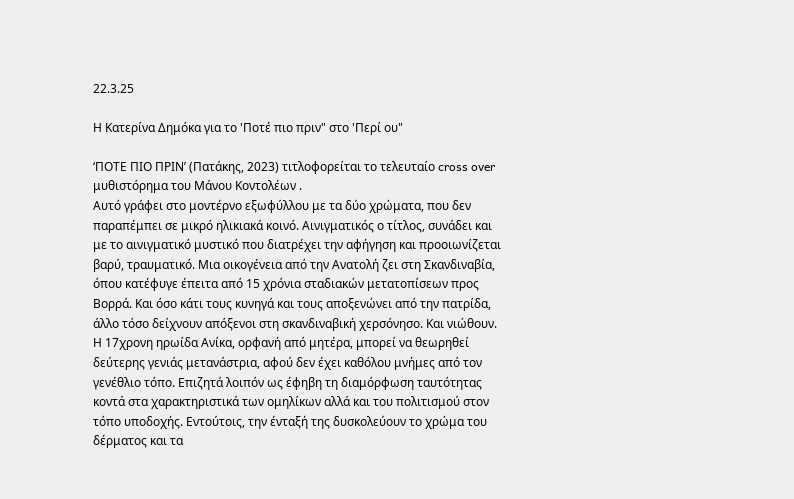22.3.25

Η Κατερίνα Δημόκα για το 'Ποτέ πιο πριν" στο 'Περί ου"

‘ΠΟΤΕ ΠΙΟ ΠΡΙΝ’ (Πατάκης, 2023) τιτλοφορείται το τελευταίο cross over μυθιστόρημα του Μάνου Κοντολέων .
Αυτό γράφει στο μοντέρνο εξωφύλλου με τα δύο χρώματα, που δεν παραπέμπει σε μικρό ηλικιακά κοινό. Αινιγματικός ο τίτλος, συνάδει και με το αινιγματικό μυστικό που διατρέχει την αφήγηση και προοιωνίζεται βαρύ, τραυματικό. Μια οικογένεια από την Ανατολή ζει στη Σκανδιναβία, όπου κατέφυγε έπειτα από 15 χρόνια σταδιακών μετατοπίσεων προς Βορρά. Και όσο κάτι τους κυνηγά και τους αποξενώνει από την πατρίδα, άλλο τόσο δείχνουν απόξενοι στη σκανδιναβική χερσόνησο. Και νιώθουν. Η 17χρονη ηρωίδα Ανίκα, ορφανή από μητέρα, μπορεί να θεωρηθεί δεύτερης γενιάς μετανάστρια, αφού δεν έχει καθόλου μνήμες από τον γενέθλιο τόπο. Επιζητά λοιπόν ως έφηβη τη διαμόρφωση ταυτότητας κοντά στα χαρακτηριστικά των ομηλίκων αλλά και του πολιτισμού στον τόπο υποδοχής. Εντούτοις, την ένταξή της δυσκολεύουν το χρώμα του δέρματος και τα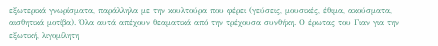εξωτερικά γνωρίσματα, παράλληλα με την κουλτούρα που φέρει (γεύσεις, μουσικές, έθιμα, ακούσματα, αισθητικά μοτίβα). Όλα αυτά απέχουν θεαματικά από την τρέχουσα συνθήκη. Ο έρωτας του Γιαν για την εξωτική, λιγομίλητη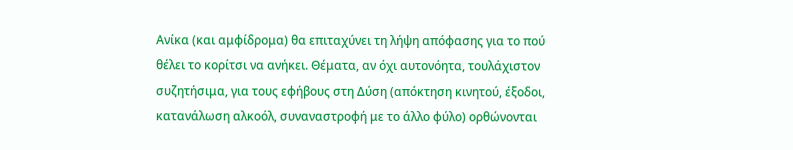Ανίκα (και αμφίδρομα) θα επιταχύνει τη λήψη απόφασης για το πού θέλει το κορίτσι να ανήκει. Θέματα, αν όχι αυτονόητα, τουλάχιστον συζητήσιμα, για τους εφήβους στη Δύση (απόκτηση κινητού, έξοδοι, κατανάλωση αλκοόλ, συναναστροφή με το άλλο φύλο) ορθώνονται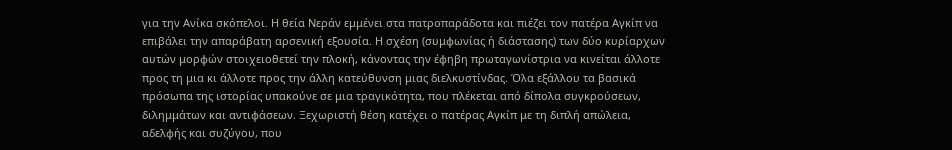για την Ανίκα σκόπελοι. Η θεία Νεράν εμμένει στα πατροπαράδοτα και πιέζει τον πατέρα Αγκίπ να επιβάλει την απαράβατη αρσενική εξουσία. Η σχέση (συμφωνίας ή διάστασης) των δύο κυρίαρχων αυτών μορφών στοιχειοθετεί την πλοκή, κάνοντας την έφηβη πρωταγωνίστρια να κινείται άλλοτε προς τη μια κι άλλοτε προς την άλλη κατεύθυνση μιας διελκυστίνδας. Όλα εξάλλου τα βασικά πρόσωπα της ιστορίας υπακούνε σε μια τραγικότητα, που πλέκεται από δίπολα συγκρούσεων, διλημμάτων και αντιφάσεων. Ξεχωριστή θέση κατέχει ο πατέρας Αγκίπ με τη διπλή απώλεια, αδελφής και συζύγου, που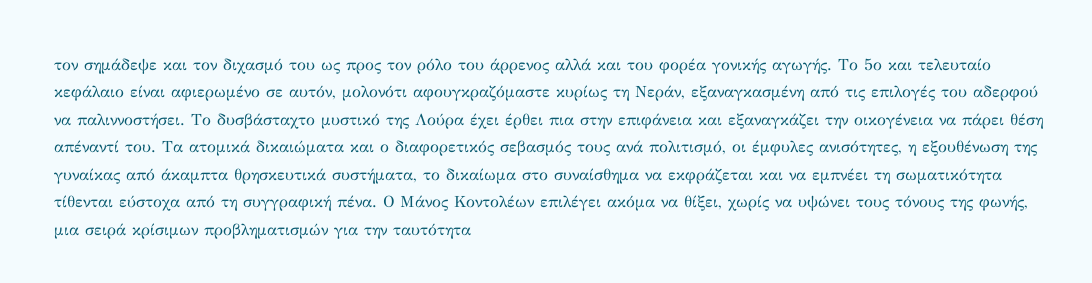τον σημάδεψε και τον διχασμό του ως προς τον ρόλο του άρρενος αλλά και του φορέα γονικής αγωγής. Το 5ο και τελευταίο κεφάλαιο είναι αφιερωμένο σε αυτόν, μολονότι αφουγκραζόμαστε κυρίως τη Νεράν, εξαναγκασμένη από τις επιλογές του αδερφού να παλιννοστήσει. Το δυσβάσταχτο μυστικό της Λούρα έχει έρθει πια στην επιφάνεια και εξαναγκάζει την οικογένεια να πάρει θέση απέναντί του. Τα ατομικά δικαιώματα και ο διαφορετικός σεβασμός τους ανά πολιτισμό, οι έμφυλες ανισότητες, η εξουθένωση της γυναίκας από άκαμπτα θρησκευτικά συστήματα, το δικαίωμα στο συναίσθημα να εκφράζεται και να εμπνέει τη σωματικότητα τίθενται εύστοχα από τη συγγραφική πένα. Ο Μάνος Κοντολέων επιλέγει ακόμα να θίξει, χωρίς να υψώνει τους τόνους της φωνής, μια σειρά κρίσιμων προβληματισμών για την ταυτότητα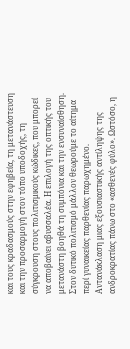και τους κραδασμούς στην εφηβεία, τη μετανάστευση και την προσαρμογή στον τόπο υποδοχής, τη σύγκρουση στους πολιτισμικούς κώδικες, που μπορεί να αποβαίνει αβυσσαλέα. Η επιλογή της οπτικής του μετανάστη βοηθά τη συμπόνια και την ενσυναίσθηση. Στον δυτικό πολιτισμό μάλλον θεωρούμε το αίτημα περί γυναικείας παρθενίας παρωχημένο. Αντανάκλαση μιας εξουσιαστικής αντίληψης της ανδροκρατίας πάνω στο «ασθενές φύλο». Ωστόσο, η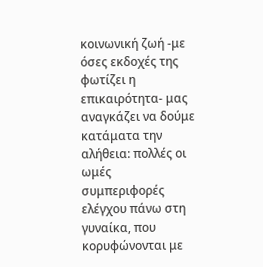κοινωνική ζωή -με όσες εκδοχές της φωτίζει η επικαιρότητα- μας αναγκάζει να δούμε κατάματα την αλήθεια: πολλές οι ωμές συμπεριφορές ελέγχου πάνω στη γυναίκα, που κορυφώνονται με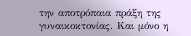την αποτρόπαια πράξη της γυναικοκτονίας. Και μόνο η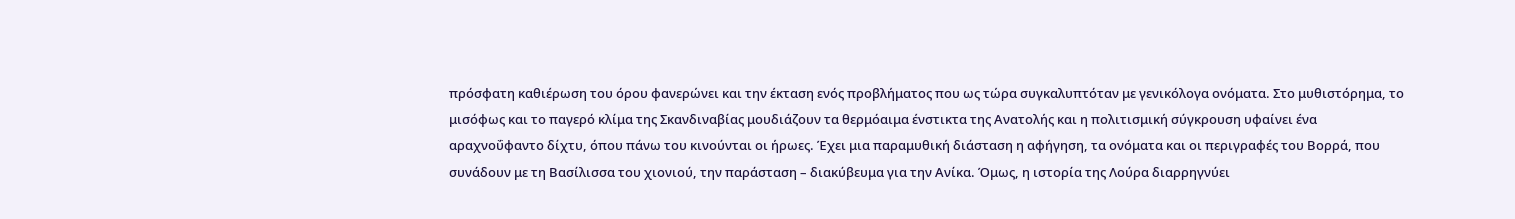πρόσφατη καθιέρωση του όρου φανερώνει και την έκταση ενός προβλήματος που ως τώρα συγκαλυπτόταν με γενικόλογα ονόματα. Στο μυθιστόρημα, το μισόφως και το παγερό κλίμα της Σκανδιναβίας μουδιάζουν τα θερμόαιμα ένστικτα της Ανατολής και η πολιτισμική σύγκρουση υφαίνει ένα αραχνοΰφαντο δίχτυ, όπου πάνω του κινούνται οι ήρωες. Έχει μια παραμυθική διάσταση η αφήγηση, τα ονόματα και οι περιγραφές του Βορρά, που συνάδουν με τη Βασίλισσα του χιονιού, την παράσταση – διακύβευμα για την Ανίκα. Όμως, η ιστορία της Λούρα διαρρηγνύει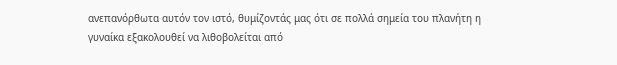ανεπανόρθωτα αυτόν τον ιστό, θυμίζοντάς μας ότι σε πολλά σημεία του πλανήτη η γυναίκα εξακολουθεί να λιθοβολείται από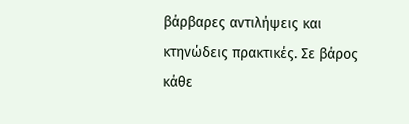βάρβαρες αντιλήψεις και κτηνώδεις πρακτικές. Σε βάρος κάθε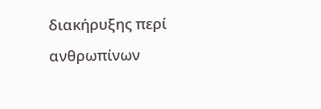διακήρυξης περί ανθρωπίνων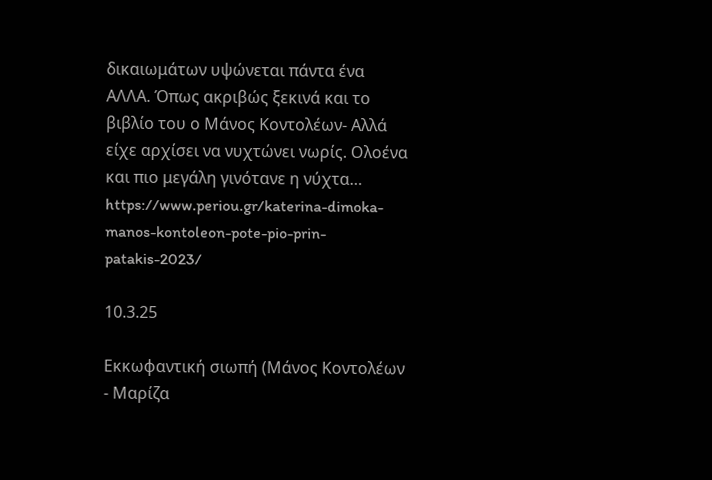δικαιωμάτων υψώνεται πάντα ένα ΑΛΛΑ. Όπως ακριβώς ξεκινά και το βιβλίο του ο Μάνος Κοντολέων- Αλλά είχε αρχίσει να νυχτώνει νωρίς. Ολοένα και πιο μεγάλη γινότανε η νύχτα… https://www.periou.gr/katerina-dimoka-manos-kontoleon-pote-pio-prin-patakis-2023/

10.3.25

Εκκωφαντική σιωπή (Μάνος Κοντολέων - Μαρίζα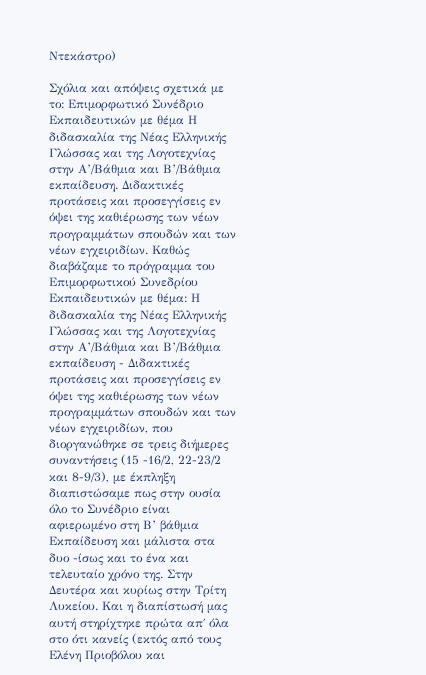Ντεκάστρο)

Σχόλια και απόψεις σχετικά με το: Επιμορφωτικό Συνέδριο Εκπαιδευτικών με θέμα Η διδασκαλία της Νέας Ελληνικής Γλώσσας και της Λογοτεχνίας στην Α’/Βάθμια και Β’/Βάθμια εκπαίδευση. Διδακτικές προτάσεις και προσεγγίσεις εν όψει της καθιέρωσης των νέων προγραμμάτων σπουδών και των νέων εγχειριδίων. Καθώς διαβάζαμε το πρόγραμμα του Επιμορφωτικού Συνεδρίου Εκπαιδευτικών με θέμα: Η διδασκαλία της Νέας Ελληνικής Γλώσσας και της Λογοτεχνίας στην Α’/Βάθμια και Β’/Βάθμια εκπαίδευση - Διδακτικές προτάσεις και προσεγγίσεις εν όψει της καθιέρωσης των νέων προγραμμάτων σπουδών και των νέων εγχειριδίων, που διοργανώθηκε σε τρεις διήμερες συναντήσεις (15 -16/2, 22-23/2 και 8-9/3), με έκπληξη διαπιστώσαμε πως στην ουσία όλο το Συνέδριο είναι αφιερωμένο στη Β’ βάθμια Εκπαίδευση και μάλιστα στα δυο -ίσως και το ένα και τελευταίο χρόνο της. Στην Δευτέρα και κυρίως στην Τρίτη Λυκείου. Και η διαπίστωσή μας αυτή στηρίχτηκε πρώτα απ΄ όλα στο ότι κανείς (εκτός από τους Ελένη Πριοβόλου και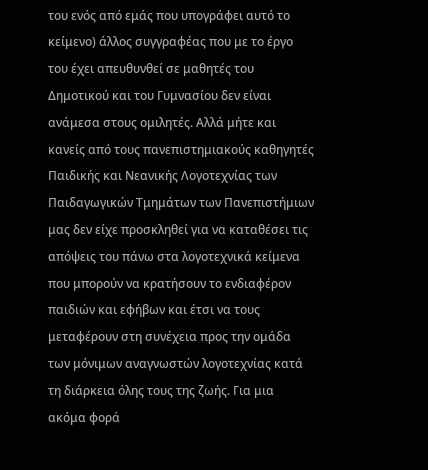του ενός από εμάς που υπογράφει αυτό το κείμενο) άλλος συγγραφέας που με το έργο του έχει απευθυνθεί σε μαθητές του Δημοτικού και του Γυμνασίου δεν είναι ανάμεσα στους ομιλητές. Αλλά μήτε και κανείς από τους πανεπιστημιακούς καθηγητές Παιδικής και Νεανικής Λογοτεχνίας των Παιδαγωγικών Τμημάτων των Πανεπιστήμιων μας δεν είχε προσκληθεί για να καταθέσει τις απόψεις του πάνω στα λογοτεχνικά κείμενα που μπορούν να κρατήσουν το ενδιαφέρον παιδιών και εφήβων και έτσι να τους μεταφέρουν στη συνέχεια προς την ομάδα των μόνιμων αναγνωστών λογοτεχνίας κατά τη διάρκεια όλης τους της ζωής. Για μια ακόμα φορά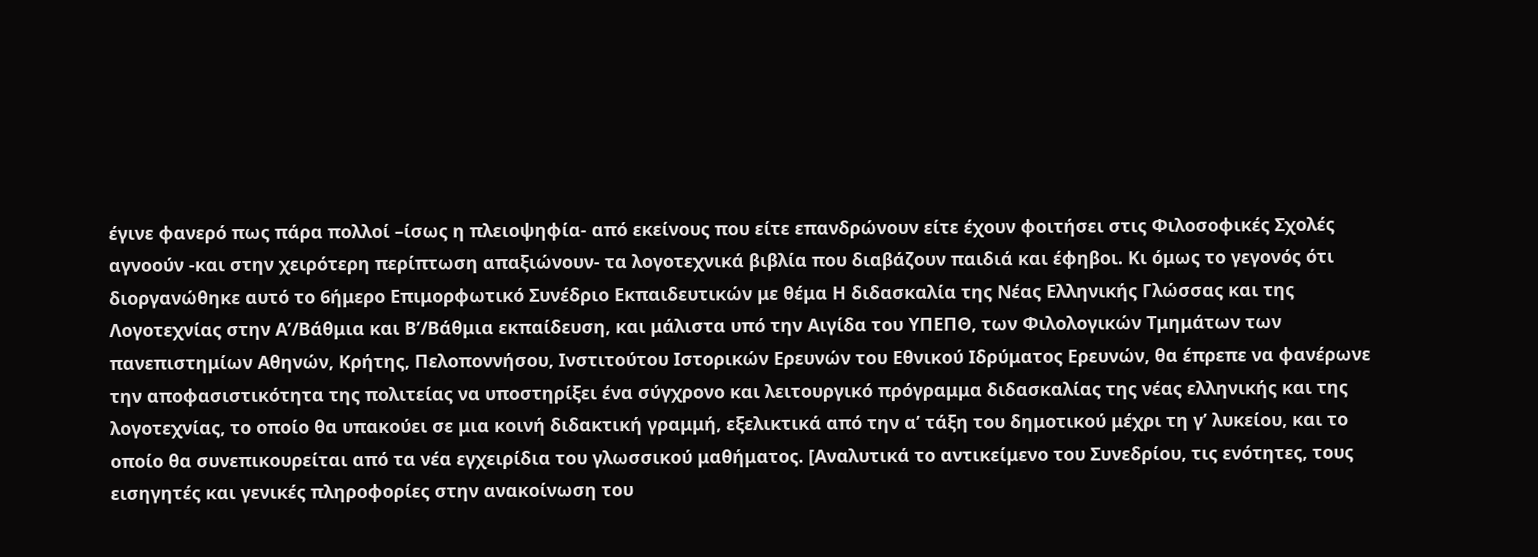έγινε φανερό πως πάρα πολλοί –ίσως η πλειοψηφία- από εκείνους που είτε επανδρώνουν είτε έχουν φοιτήσει στις Φιλοσοφικές Σχολές αγνοούν -και στην χειρότερη περίπτωση απαξιώνουν- τα λογοτεχνικά βιβλία που διαβάζουν παιδιά και έφηβοι. Κι όμως το γεγονός ότι διοργανώθηκε αυτό το 6ήμερο Επιμορφωτικό Συνέδριο Εκπαιδευτικών με θέμα Η διδασκαλία της Νέας Ελληνικής Γλώσσας και της Λογοτεχνίας στην Α’/Βάθμια και Β’/Βάθμια εκπαίδευση, και μάλιστα υπό την Αιγίδα του ΥΠΕΠΘ, των Φιλολογικών Τμημάτων των πανεπιστημίων Αθηνών, Κρήτης, Πελοποννήσου, Ινστιτούτου Ιστορικών Ερευνών του Εθνικού Ιδρύματος Ερευνών, θα έπρεπε να φανέρωνε την αποφασιστικότητα της πολιτείας να υποστηρίξει ένα σύγχρονο και λειτουργικό πρόγραμμα διδασκαλίας της νέας ελληνικής και της λογοτεχνίας, το οποίο θα υπακούει σε μια κοινή διδακτική γραμμή, εξελικτικά από την α’ τάξη του δημοτικού μέχρι τη γ’ λυκείου, και το οποίο θα συνεπικουρείται από τα νέα εγχειρίδια του γλωσσικού μαθήματος. [Αναλυτικά το αντικείμενο του Συνεδρίου, τις ενότητες, τους εισηγητές και γενικές πληροφορίες στην ανακοίνωση του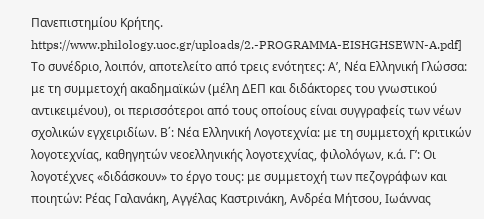Πανεπιστημίου Κρήτης. https://www.philology.uoc.gr/uploads/2.-PROGRAMMA-EISHGHSEWN-A.pdf] Το συνέδριο, λοιπόν, αποτελείτο από τρεις ενότητες: Α’, Νέα Ελληνική Γλώσσα: με τη συμμετοχή ακαδημαϊκών (μέλη ΔΕΠ και διδάκτορες του γνωστικού αντικειμένου), οι περισσότεροι από τους οποίους είναι συγγραφείς των νέων σχολικών εγχειριδίων. Β΄: Νέα Ελληνική Λογοτεχνία: με τη συμμετοχή κριτικών λογοτεχνίας, καθηγητών νεοελληνικής λογοτεχνίας, φιλολόγων, κ.ά. Γ’: Οι λογοτέχνες «διδάσκουν» το έργο τους: με συμμετοχή των πεζογράφων και ποιητών: Ρέας Γαλανάκη, Αγγέλας Καστρινάκη, Ανδρέα Μήτσου, Ιωάννας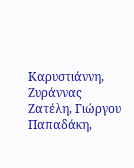Καρυστιάννη, Ζυράννας Ζατέλη, Γιώργου Παπαδάκη,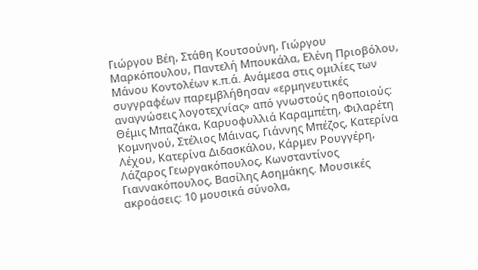Γιώργου Βέη, Στάθη Κουτσούνη, Γιώργου Μαρκόπουλου, Παντελή Μπουκάλα, Ελένη Πριοβόλου, Μάνου Κοντολέων κ.π.ά. Ανάμεσα στις ομιλίες των συγγραφέων παρεμβλήθησαν «ερμηνευτικές αναγνώσεις λογοτεχνίας» από γνωστούς ηθοποιούς: Θέμις Μπαζάκα, Καρυοφυλλιά Καραμπέτη, Φιλαρέτη Κομνηνού, Στέλιος Μάινας, Γιάννης Μπέζος, Κατερίνα Λέχου, Κατερίνα Διδασκάλου, Κάρμεν Ρουγγέρη, Λάζαρος Γεωργακόπουλος, Κωνσταντίνος Γιαννακόπουλος, Βασίλης Ασημάκης. Μουσικές ακροάσεις: 10 μουσικά σύνολα,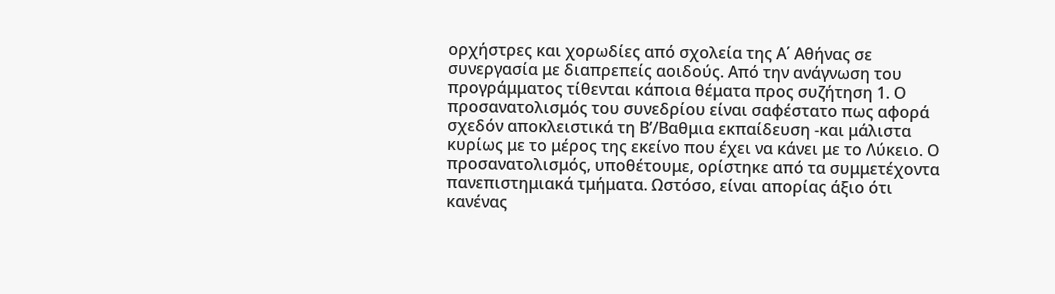ορχήστρες και χορωδίες από σχολεία της Α΄ Αθήνας σε συνεργασία με διαπρεπείς αοιδούς. Από την ανάγνωση του προγράμματος τίθενται κάποια θέματα προς συζήτηση 1. Ο προσανατολισμός του συνεδρίου είναι σαφέστατο πως αφορά σχεδόν αποκλειστικά τη Β’/Βαθμια εκπαίδευση -και μάλιστα κυρίως με το μέρος της εκείνο που έχει να κάνει με το Λύκειο. Ο προσανατολισμός, υποθέτουμε, ορίστηκε από τα συμμετέχοντα πανεπιστημιακά τμήματα. Ωστόσο, είναι απορίας άξιο ότι κανένας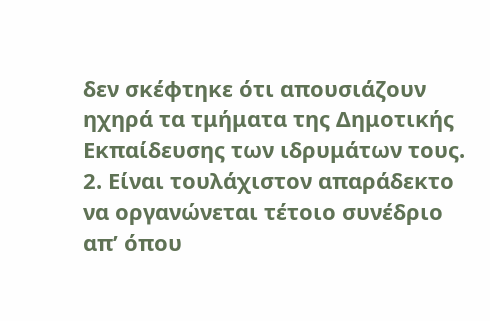δεν σκέφτηκε ότι απουσιάζουν ηχηρά τα τμήματα της Δημοτικής Εκπαίδευσης των ιδρυμάτων τους. 2. Είναι τουλάχιστον απαράδεκτο να οργανώνεται τέτοιο συνέδριο απ’ όπου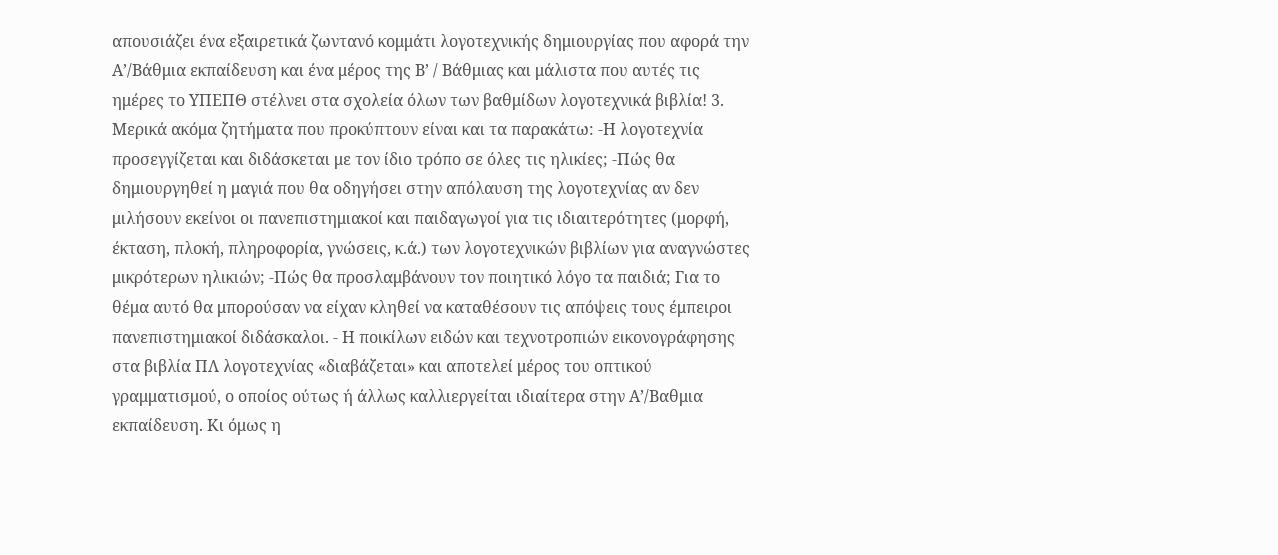απουσιάζει ένα εξαιρετικά ζωντανό κομμάτι λογοτεχνικής δημιουργίας που αφορά την Α’/Βάθμια εκπαίδευση και ένα μέρος της Β’ / Βάθμιας και μάλιστα που αυτές τις ημέρες το ΥΠΕΠΘ στέλνει στα σχολεία όλων των βαθμίδων λογοτεχνικά βιβλία! 3. Μερικά ακόμα ζητήματα που προκύπτουν είναι και τα παρακάτω: -Η λογοτεχνία προσεγγίζεται και διδάσκεται με τον ίδιο τρόπο σε όλες τις ηλικίες; -Πώς θα δημιουργηθεί η μαγιά που θα οδηγήσει στην απόλαυση της λογοτεχνίας αν δεν μιλήσουν εκείνοι οι πανεπιστημιακοί και παιδαγωγοί για τις ιδιαιτερότητες (μορφή, έκταση, πλοκή, πληροφορία, γνώσεις, κ.ά.) των λογοτεχνικών βιβλίων για αναγνώστες μικρότερων ηλικιών; -Πώς θα προσλαμβάνουν τον ποιητικό λόγο τα παιδιά; Για το θέμα αυτό θα μπορούσαν να είχαν κληθεί να καταθέσουν τις απόψεις τους έμπειροι πανεπιστημιακοί διδάσκαλοι. - Η ποικίλων ειδών και τεχνοτροπιών εικονογράφησης στα βιβλία ΠΛ λογοτεχνίας «διαβάζεται» και αποτελεί μέρος του οπτικού γραμματισμού, ο οποίος ούτως ή άλλως καλλιεργείται ιδιαίτερα στην Α’/Βαθμια εκπαίδευση. Κι όμως η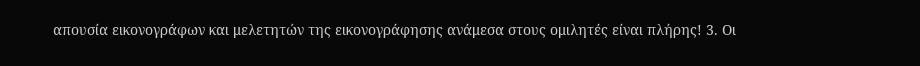απουσία εικονογράφων και μελετητών της εικονογράφησης ανάμεσα στους ομιλητές είναι πλήρης! 3. Οι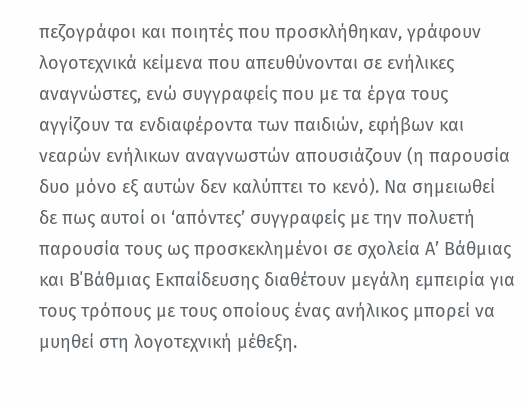πεζογράφοι και ποιητές που προσκλήθηκαν, γράφουν λογοτεχνικά κείμενα που απευθύνονται σε ενήλικες αναγνώστες, ενώ συγγραφείς που με τα έργα τους αγγίζουν τα ενδιαφέροντα των παιδιών, εφήβων και νεαρών ενήλικων αναγνωστών απουσιάζουν (η παρουσία δυο μόνο εξ αυτών δεν καλύπτει το κενό). Να σημειωθεί δε πως αυτοί οι ‘απόντες’ συγγραφείς με την πολυετή παρουσία τους ως προσκεκλημένοι σε σχολεία Α’ Βάθμιας και Β΄Βάθμιας Εκπαίδευσης διαθέτουν μεγάλη εμπειρία για τους τρόπους με τους οποίους ένας ανήλικος μπορεί να μυηθεί στη λογοτεχνική μέθεξη.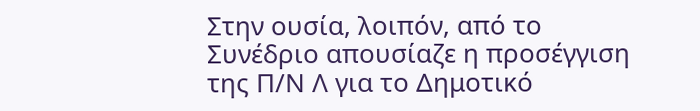Στην ουσία, λοιπόν, από το Συνέδριο απουσίαζε η προσέγγιση της Π/Ν Λ για το Δημοτικό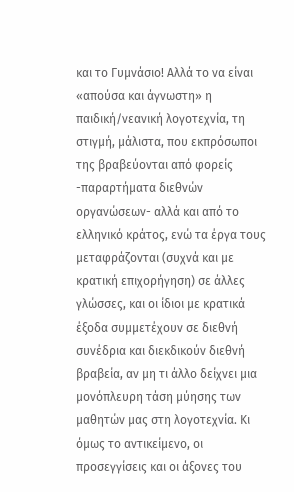και το Γυμνάσιο! Αλλά το να είναι «απούσα και άγνωστη» η παιδική/νεανική λογοτεχνία, τη στιγμή, μάλιστα, που εκπρόσωποι της βραβεύονται από φορείς -παραρτήματα διεθνών οργανώσεων- αλλά και από το ελληνικό κράτος, ενώ τα έργα τους μεταφράζονται (συχνά και με κρατική επιχορήγηση) σε άλλες γλώσσες, και οι ίδιοι με κρατικά έξοδα συμμετέχουν σε διεθνή συνέδρια και διεκδικούν διεθνή βραβεία, αν μη τι άλλο δείχνει μια μονόπλευρη τάση μύησης των μαθητών μας στη λογοτεχνία. Κι όμως το αντικείμενο, οι προσεγγίσεις και οι άξονες του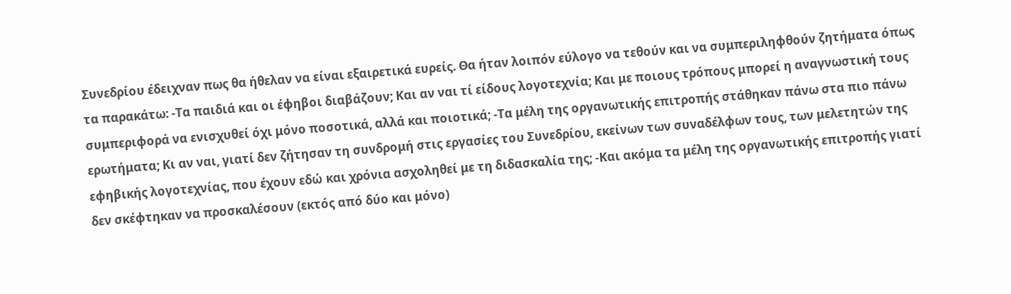Συνεδρίου έδειχναν πως θα ήθελαν να είναι εξαιρετικά ευρείς. Θα ήταν λοιπόν εύλογο να τεθούν και να συμπεριληφθούν ζητήματα όπως τα παρακάτω: -Τα παιδιά και οι έφηβοι διαβάζουν; Και αν ναι τί είδους λογοτεχνία; Και με ποιους τρόπους μπορεί η αναγνωστική τους συμπεριφορά να ενισχυθεί όχι μόνο ποσοτικά, αλλά και ποιοτικά; -Τα μέλη της οργανωτικής επιτροπής στάθηκαν πάνω στα πιο πάνω ερωτήματα; Κι αν ναι, γιατί δεν ζήτησαν τη συνδρομή στις εργασίες του Συνεδρίου, εκείνων των συναδέλφων τους, των μελετητών της εφηβικής λογοτεχνίας, που έχουν εδώ και χρόνια ασχοληθεί με τη διδασκαλία της; -Και ακόμα τα μέλη της οργανωτικής επιτροπής γιατί δεν σκέφτηκαν να προσκαλέσουν (εκτός από δύο και μόνο)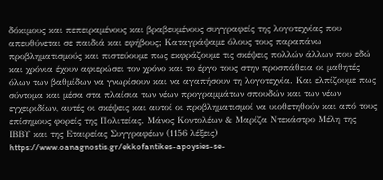δόκιμους και πεπειραμένους και βραβευμένους συγγραφείς της λογοτεχνίας που απευθύνεται σε παιδιά και εφήβους; Καταγράψαμε όλους τους παραπάνω προβληματισμούς και πιστεύουμε πως εκφράζουμε τις σκέψεις πολλών άλλων που εδώ και χρόνια έχουν αφιερώσει τον χρόνο και το έργο τους στην προσπάθεια οι μαθητές όλων των βαθμίδων να γνωρίσουν και να αγαπήσουν τη λογοτεχνία. Και ελπίζουμε πως σύντομα και μέσα στα πλαίσια των νέων προγραμμάτων σπουδών και των νέων εγχειριδίων, αυτές οι σκέψεις και αυτοί οι προβληματισμοί να υιοθετηθούν και από τους επίσημους φορείς της Πολιτείας. Μάνος Κοντολέων & Μαρίζα Ντεκάστρο Μέλη της ΙΒΒΥ και της Εταιρείας Συγγραφέων (1156 λέξεις) https://www.oanagnostis.gr/ekkofantikes-apoysies-se-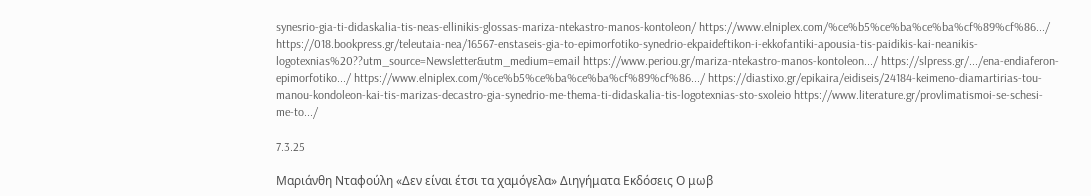synesrio-gia-ti-didaskalia-tis-neas-ellinikis-glossas-mariza-ntekastro-manos-kontoleon/ https://www.elniplex.com/%ce%b5%ce%ba%ce%ba%cf%89%cf%86.../ https://018.bookpress.gr/teleutaia-nea/16567-enstaseis-gia-to-epimorfotiko-synedrio-ekpaideftikon-i-ekkofantiki-apousia-tis-paidikis-kai-neanikis-logotexnias%20??utm_source=Newsletter&utm_medium=email https://www.periou.gr/mariza-ntekastro-manos-kontoleon.../ https://slpress.gr/.../ena-endiaferon-epimorfotiko.../ https://www.elniplex.com/%ce%b5%ce%ba%ce%ba%cf%89%cf%86.../ https://diastixo.gr/epikaira/eidiseis/24184-keimeno-diamartirias-tou-manou-kondoleon-kai-tis-marizas-decastro-gia-synedrio-me-thema-ti-didaskalia-tis-logotexnias-sto-sxoleio https://www.literature.gr/provlimatismoi-se-schesi-me-to.../

7.3.25

Μαριάνθη Νταφούλη «Δεν είναι έτσι τα χαμόγελα» Διηγήματα Εκδόσεις Ο μωβ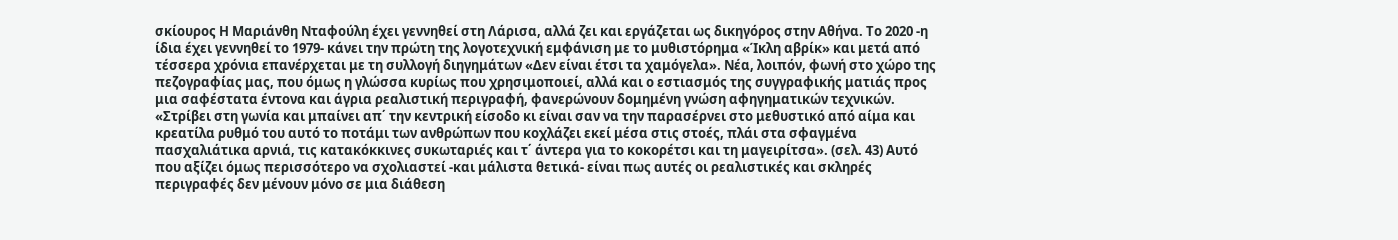σκίουρος Η Μαριάνθη Νταφούλη έχει γεννηθεί στη Λάρισα, αλλά ζει και εργάζεται ως δικηγόρος στην Αθήνα. Το 2020 -η ίδια έχει γεννηθεί το 1979- κάνει την πρώτη της λογοτεχνική εμφάνιση με το μυθιστόρημα «Ίκλη αβρίκ» και μετά από τέσσερα χρόνια επανέρχεται με τη συλλογή διηγημάτων «Δεν είναι έτσι τα χαμόγελα». Νέα, λοιπόν, φωνή στο χώρο της πεζογραφίας μας, που όμως η γλώσσα κυρίως που χρησιμοποιεί, αλλά και ο εστιασμός της συγγραφικής ματιάς προς μια σαφέστατα έντονα και άγρια ρεαλιστική περιγραφή, φανερώνουν δομημένη γνώση αφηγηματικών τεχνικών. «Στρίβει στη γωνία και μπαίνει απ΄ την κεντρική είσοδο κι είναι σαν να την παρασέρνει στο μεθυστικό από αίμα και κρεατίλα ρυθμό του αυτό το ποτάμι των ανθρώπων που κοχλάζει εκεί μέσα στις στοές, πλάι στα σφαγμένα πασχαλιάτικα αρνιά, τις κατακόκκινες συκωταριές και τ΄ άντερα για το κοκορέτσι και τη μαγειρίτσα». (σελ. 43) Αυτό που αξίζει όμως περισσότερο να σχολιαστεί -και μάλιστα θετικά- είναι πως αυτές οι ρεαλιστικές και σκληρές περιγραφές δεν μένουν μόνο σε μια διάθεση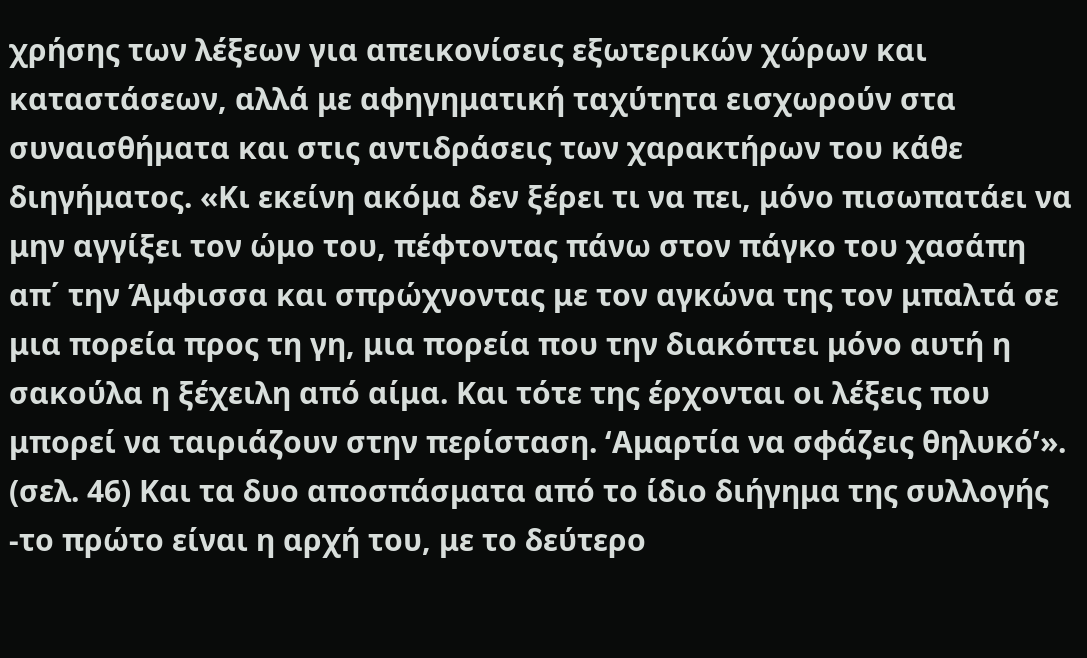χρήσης των λέξεων για απεικονίσεις εξωτερικών χώρων και καταστάσεων, αλλά με αφηγηματική ταχύτητα εισχωρούν στα συναισθήματα και στις αντιδράσεις των χαρακτήρων του κάθε διηγήματος. «Κι εκείνη ακόμα δεν ξέρει τι να πει, μόνο πισωπατάει να μην αγγίξει τον ώμο του, πέφτοντας πάνω στον πάγκο του χασάπη απ΄ την Άμφισσα και σπρώχνοντας με τον αγκώνα της τον μπαλτά σε μια πορεία προς τη γη, μια πορεία που την διακόπτει μόνο αυτή η σακούλα η ξέχειλη από αίμα. Και τότε της έρχονται οι λέξεις που μπορεί να ταιριάζουν στην περίσταση. ‘Αμαρτία να σφάζεις θηλυκό’». (σελ. 46) Και τα δυο αποσπάσματα από το ίδιο διήγημα της συλλογής -το πρώτο είναι η αρχή του, με το δεύτερο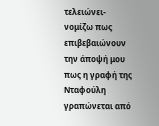τελειώνει- νομίζω πως επιβεβαιώνουν την άποψή μου πως η γραφή της Νταφούλη γραπώνεται από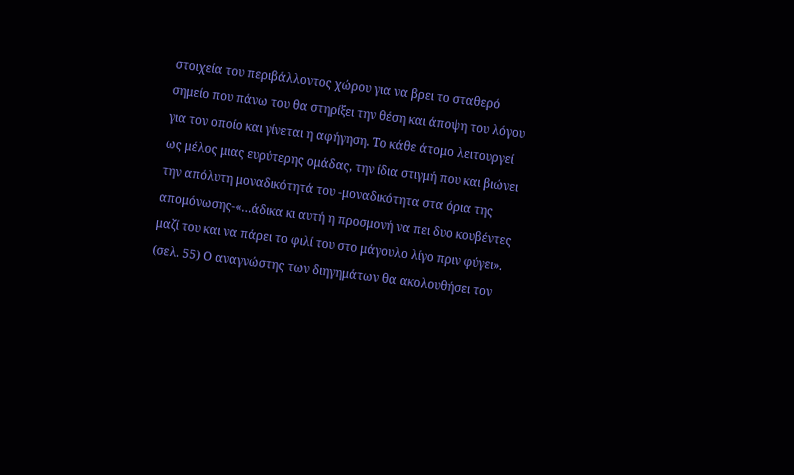στοιχεία του περιβάλλοντος χώρου για να βρει το σταθερό σημείο που πάνω του θα στηρίξει την θέση και άποψη του λόγου για τον οποίο και γίνεται η αφήγηση. Το κάθε άτομο λειτουργεί ως μέλος μιας ευρύτερης ομάδας, την ίδια στιγμή που και βιώνει την απόλυτη μοναδικότητά του -μοναδικότητα στα όρια της απομόνωσης-«…άδικα κι αυτή η προσμονή να πει δυο κουβέντες μαζί του και να πάρει το φιλί του στο μάγουλο λίγο πριν φύγει». (σελ. 55) Ο αναγνώστης των διηγημάτων θα ακολουθήσει τον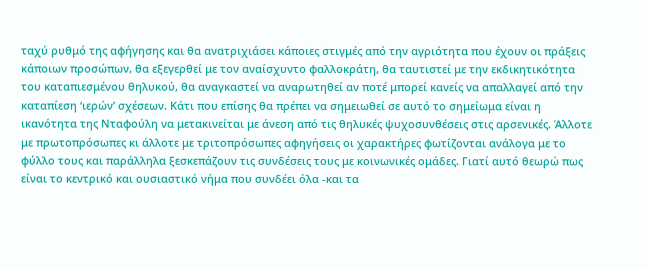ταχύ ρυθμό της αφήγησης και θα ανατριχιάσει κάποιες στιγμές από την αγριότητα που έχουν οι πράξεις κάποιων προσώπων, θα εξεγερθεί με τον αναίσχυντο φαλλοκράτη, θα ταυτιστεί με την εκδικητικότητα του καταπιεσμένου θηλυκού, θα αναγκαστεί να αναρωτηθεί αν ποτέ μπορεί κανείς να απαλλαγεί από την καταπίεση ‘ιερών’ σχέσεων. Κάτι που επίσης θα πρέπει να σημειωθεί σε αυτό το σημείωμα είναι η ικανότητα της Νταφούλη να μετακινείται με άνεση από τις θηλυκές ψυχοσυνθέσεις στις αρσενικές. Άλλοτε με πρωτοπρόσωπες κι άλλοτε με τριτοπρόσωπες αφηγήσεις οι χαρακτήρες φωτίζονται ανάλογα με το φύλλο τους και παράλληλα ξεσκεπάζουν τις συνδέσεις τους με κοινωνικές ομάδες. Γιατί αυτό θεωρώ πως είναι το κεντρικό και ουσιαστικό νήμα που συνδέει όλα -και τα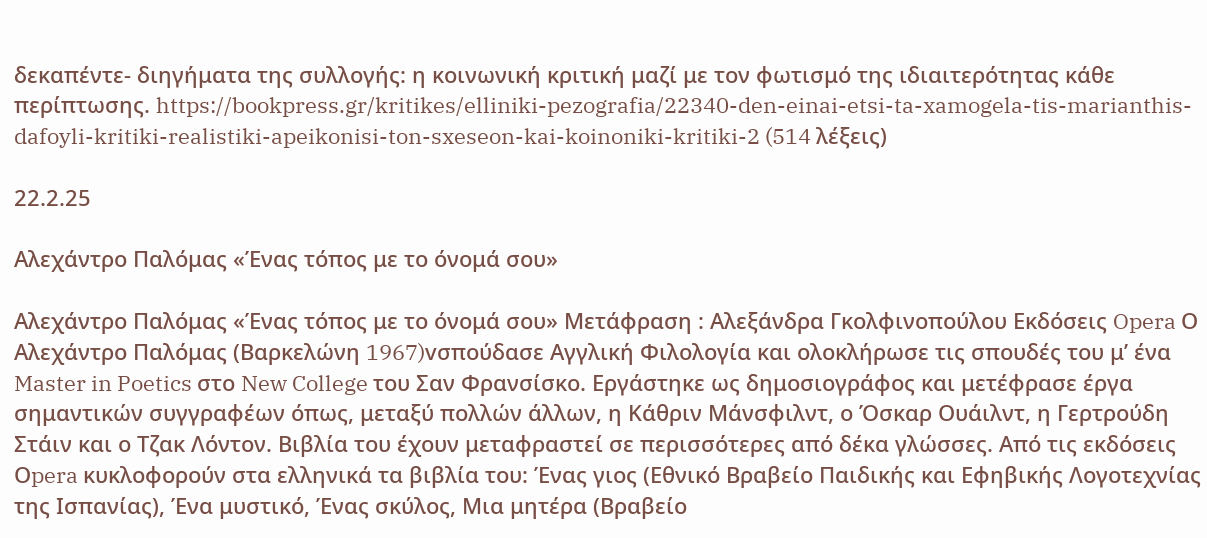δεκαπέντε- διηγήματα της συλλογής: η κοινωνική κριτική μαζί με τον φωτισμό της ιδιαιτερότητας κάθε περίπτωσης. https://bookpress.gr/kritikes/elliniki-pezografia/22340-den-einai-etsi-ta-xamogela-tis-marianthis-dafoyli-kritiki-realistiki-apeikonisi-ton-sxeseon-kai-koinoniki-kritiki-2 (514 λέξεις)

22.2.25

Αλεχάντρο Παλόμας «Ένας τόπος με το όνομά σου»

Αλεχάντρο Παλόμας «Ένας τόπος με το όνομά σου» Μετάφραση : Αλεξάνδρα Γκολφινοπούλου Εκδόσεις Opera Ο Αλεχάντρο Παλόμας (Βαρκελώνη 1967)vσπούδασε Αγγλική Φιλολογία και ολοκλήρωσε τις σπουδές του μ’ ένα Master in Poetics στο New College του Σαν Φρανσίσκο. Εργάστηκε ως δημοσιογράφος και μετέφρασε έργα σημαντικών συγγραφέων όπως, μεταξύ πολλών άλλων, η Κάθριν Μάνσφιλντ, ο Όσκαρ Ουάιλντ, η Γερτρούδη Στάιν και ο Τζακ Λόντον. Βιβλία του έχουν μεταφραστεί σε περισσότερες από δέκα γλώσσες. Από τις εκδόσεις Οpera κυκλοφορούν στα ελληνικά τα βιβλία του: Ένας γιος (Εθνικό Βραβείο Παιδικής και Εφηβικής Λογοτεχνίας της Ισπανίας), Ένα μυστικό, Ένας σκύλος, Μια μητέρα (Βραβείο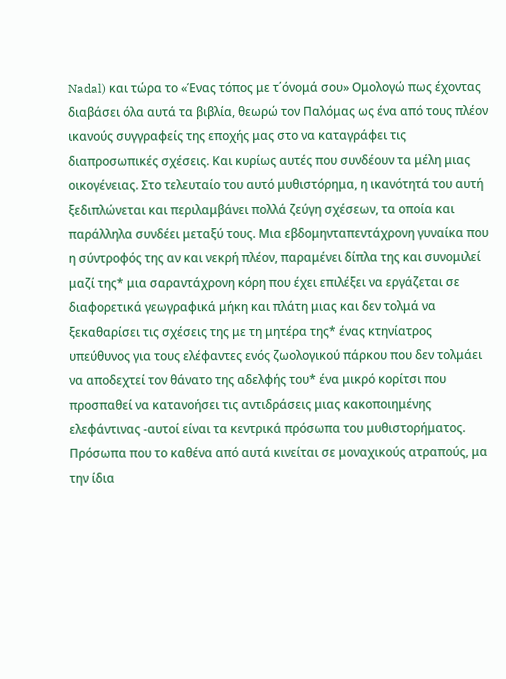Nadal) και τώρα το «Ένας τόπος με τ΄όνομά σου» Ομολογώ πως έχοντας διαβάσει όλα αυτά τα βιβλία, θεωρώ τον Παλόμας ως ένα από τους πλέον ικανούς συγγραφείς της εποχής μας στο να καταγράφει τις διαπροσωπικές σχέσεις. Και κυρίως αυτές που συνδέουν τα μέλη μιας οικογένειας. Στο τελευταίο του αυτό μυθιστόρημα, η ικανότητά του αυτή ξεδιπλώνεται και περιλαμβάνει πολλά ζεύγη σχέσεων, τα οποία και παράλληλα συνδέει μεταξύ τους. Μια εβδομηνταπεντάχρονη γυναίκα που η σύντροφός της αν και νεκρή πλέον, παραμένει δίπλα της και συνομιλεί μαζί της* μια σαραντάχρονη κόρη που έχει επιλέξει να εργάζεται σε διαφορετικά γεωγραφικά μήκη και πλάτη μιας και δεν τολμά να ξεκαθαρίσει τις σχέσεις της με τη μητέρα της* ένας κτηνίατρος υπεύθυνος για τους ελέφαντες ενός ζωολογικού πάρκου που δεν τολμάει να αποδεχτεί τον θάνατο της αδελφής του* ένα μικρό κορίτσι που προσπαθεί να κατανοήσει τις αντιδράσεις μιας κακοποιημένης ελεφάντινας -αυτοί είναι τα κεντρικά πρόσωπα του μυθιστορήματος. Πρόσωπα που το καθένα από αυτά κινείται σε μοναχικούς ατραπούς, μα την ίδια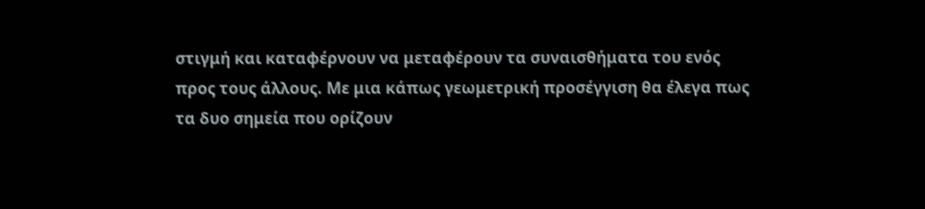στιγμή και καταφέρνουν να μεταφέρουν τα συναισθήματα του ενός προς τους άλλους. Με μια κάπως γεωμετρική προσέγγιση θα έλεγα πως τα δυο σημεία που ορίζουν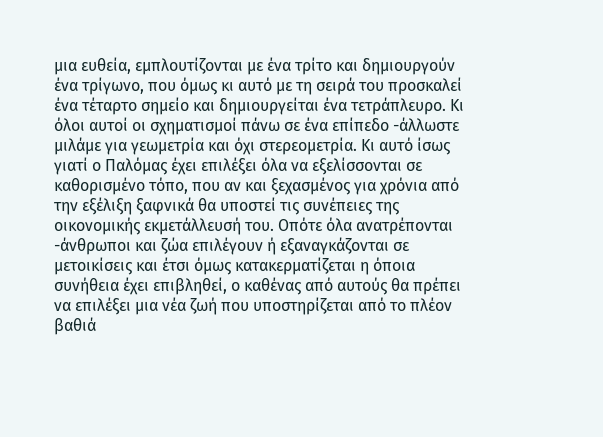μια ευθεία, εμπλουτίζονται με ένα τρίτο και δημιουργούν ένα τρίγωνο, που όμως κι αυτό με τη σειρά του προσκαλεί ένα τέταρτο σημείο και δημιουργείται ένα τετράπλευρο. Κι όλοι αυτοί οι σχηματισμοί πάνω σε ένα επίπεδο -άλλωστε μιλάμε για γεωμετρία και όχι στερεομετρία. Κι αυτό ίσως γιατί ο Παλόμας έχει επιλέξει όλα να εξελίσσονται σε καθορισμένο τόπο, που αν και ξεχασμένος για χρόνια από την εξέλιξη ξαφνικά θα υποστεί τις συνέπειες της οικονομικής εκμετάλλευσή του. Οπότε όλα ανατρέπονται -άνθρωποι και ζώα επιλέγουν ή εξαναγκάζονται σε μετοικίσεις και έτσι όμως κατακερματίζεται η όποια συνήθεια έχει επιβληθεί, ο καθένας από αυτούς θα πρέπει να επιλέξει μια νέα ζωή που υποστηρίζεται από το πλέον βαθιά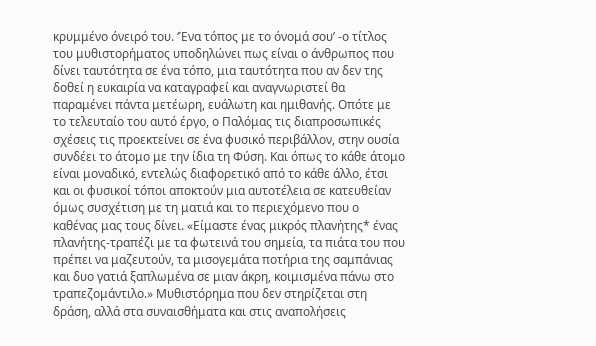κρυμμένο όνειρό του. ‘Ένα τόπος με το όνομά σου’ -ο τίτλος του μυθιστορήματος υποδηλώνει πως είναι ο άνθρωπος που δίνει ταυτότητα σε ένα τόπο, μια ταυτότητα που αν δεν της δοθεί η ευκαιρία να καταγραφεί και αναγνωριστεί θα παραμένει πάντα μετέωρη, ευάλωτη και ημιθανής. Οπότε με το τελευταίο του αυτό έργο, ο Παλόμας τις διαπροσωπικές σχέσεις τις προεκτείνει σε ένα φυσικό περιβάλλον, στην ουσία συνδέει το άτομο με την ίδια τη Φύση. Και όπως το κάθε άτομο είναι μοναδικό, εντελώς διαφορετικό από το κάθε άλλο, έτσι και οι φυσικοί τόποι αποκτούν μια αυτοτέλεια σε κατευθείαν όμως συσχέτιση με τη ματιά και το περιεχόμενο που ο καθένας μας τους δίνει. «Είμαστε ένας μικρός πλανήτης* ένας πλανήτης-τραπέζι με τα φωτεινά του σημεία, τα πιάτα του που πρέπει να μαζευτούν, τα μισογεμάτα ποτήρια της σαμπάνιας και δυο γατιά ξαπλωμένα σε μιαν άκρη, κοιμισμένα πάνω στο τραπεζομάντιλο.» Μυθιστόρημα που δεν στηρίζεται στη δράση, αλλά στα συναισθήματα και στις αναπολήσεις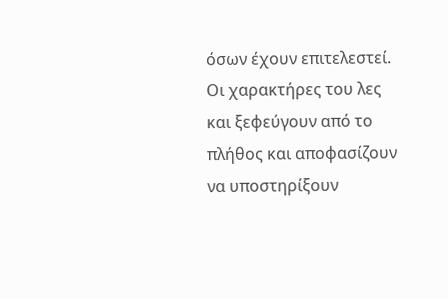όσων έχουν επιτελεστεί. Οι χαρακτήρες του λες και ξεφεύγουν από το πλήθος και αποφασίζουν να υποστηρίξουν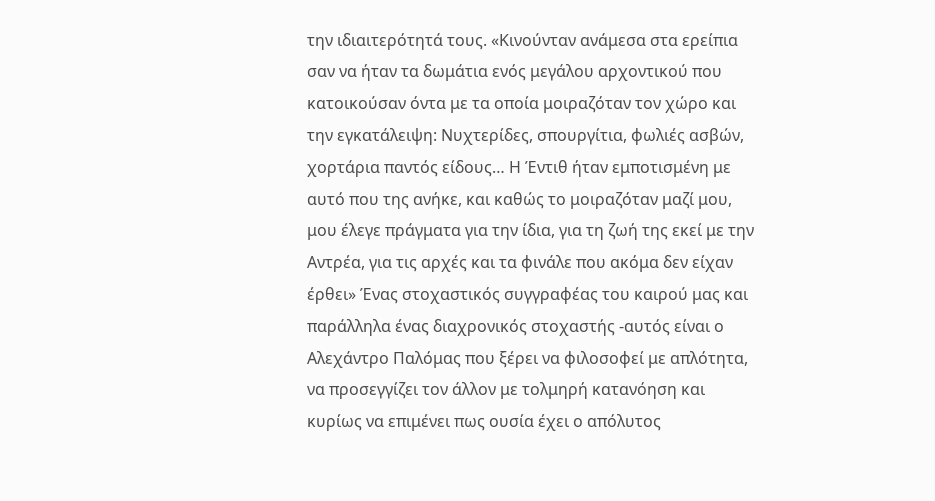την ιδιαιτερότητά τους. «Κινούνταν ανάμεσα στα ερείπια σαν να ήταν τα δωμάτια ενός μεγάλου αρχοντικού που κατοικούσαν όντα με τα οποία μοιραζόταν τον χώρο και την εγκατάλειψη: Νυχτερίδες, σπουργίτια, φωλιές ασβών, χορτάρια παντός είδους… Η Έντιθ ήταν εμποτισμένη με αυτό που της ανήκε, και καθώς το μοιραζόταν μαζί μου, μου έλεγε πράγματα για την ίδια, για τη ζωή της εκεί με την Αντρέα, για τις αρχές και τα φινάλε που ακόμα δεν είχαν έρθει» Ένας στοχαστικός συγγραφέας του καιρού μας και παράλληλα ένας διαχρονικός στοχαστής -αυτός είναι ο Αλεχάντρο Παλόμας που ξέρει να φιλοσοφεί με απλότητα, να προσεγγίζει τον άλλον με τολμηρή κατανόηση και κυρίως να επιμένει πως ουσία έχει ο απόλυτος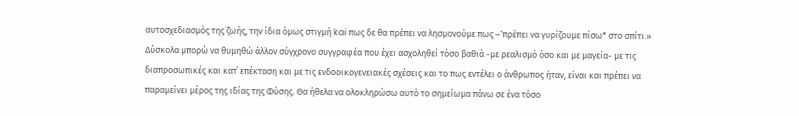αυτοσχεδιασμός της ζωής, την ίδια όμως στιγμή kai πως δε θα πρέπει να λησμονούμε πως –‘πρέπει να γυρίζουμε πίσω* στο σπίτι.» Δύσκολα μπορώ να θυμηθώ άλλον σύγχρονο συγγραφέα που έχει ασχοληθεί τόσο βαθιά -με ρεαλισμό όσο και με μαγεία- με τις διαπροσωπικές και κατ΄ επέκταση και με τις ενδοοικογενειακές σχέσεις και το πως εντέλει ο άνθρωπος ήταν, είναι και πρέπει να παραμείνει μέρος της ιδίας της Φύσης. Θα ήθελα να ολοκληρώσω αυτό το σημείωμα πάνω σε ένα τόσο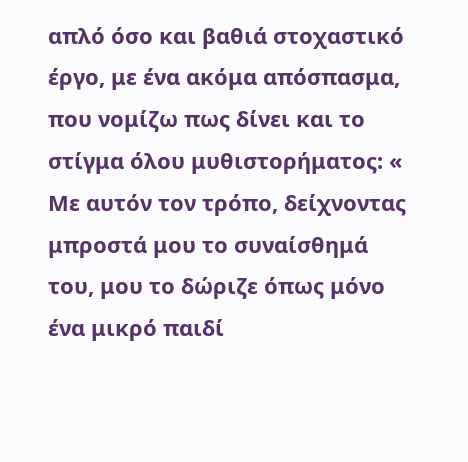απλό όσο και βαθιά στοχαστικό έργο, με ένα ακόμα απόσπασμα, που νομίζω πως δίνει και το στίγμα όλου μυθιστορήματος: « Με αυτόν τον τρόπο, δείχνοντας μπροστά μου το συναίσθημά του, μου το δώριζε όπως μόνο ένα μικρό παιδί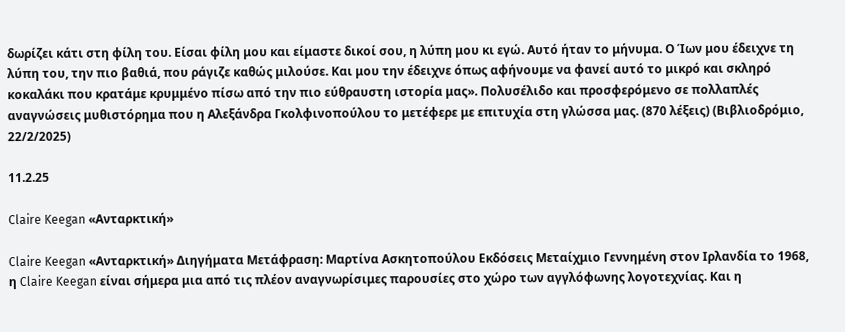δωρίζει κάτι στη φίλη του. Είσαι φίλη μου και είμαστε δικοί σου, η λύπη μου κι εγώ. Αυτό ήταν το μήνυμα. Ο Ίων μου έδειχνε τη λύπη του, την πιο βαθιά, που ράγιζε καθώς μιλούσε. Και μου την έδειχνε όπως αφήνουμε να φανεί αυτό το μικρό και σκληρό κοκαλάκι που κρατάμε κρυμμένο πίσω από την πιο εύθραυστη ιστορία μας». Πολυσέλιδο και προσφερόμενο σε πολλαπλές αναγνώσεις μυθιστόρημα που η Αλεξάνδρα Γκολφινοπούλου το μετέφερε με επιτυχία στη γλώσσα μας. (870 λέξεις) (Βιβλιοδρόμιο, 22/2/2025)

11.2.25

Claire Keegan «Ανταρκτική»

Claire Keegan «Ανταρκτική» Διηγήματα Μετάφραση: Μαρτίνα Ασκητοπούλου Εκδόσεις Μεταίχμιο Γεννημένη στον Ιρλανδία το 1968, η Claire Keegan είναι σήμερα μια από τις πλέον αναγνωρίσιμες παρουσίες στο χώρο των αγγλόφωνης λογοτεχνίας. Και η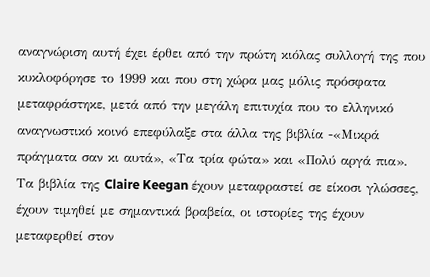αναγνώριση αυτή έχει έρθει από την πρώτη κιόλας συλλογή της που κυκλοφόρησε το 1999 και που στη χώρα μας μόλις πρόσφατα μεταφράστηκε, μετά από την μεγάλη επιτυχία που το ελληνικό αναγνωστικό κοινό επεφύλαξε στα άλλα της βιβλία -«Μικρά πράγματα σαν κι αυτά», «Τα τρία φώτα» και «Πολύ αργά πια». Τα βιβλία της Claire Keegan έχουν μεταφραστεί σε είκοσι γλώσσες, έχουν τιμηθεί με σημαντικά βραβεία, οι ιστορίες της έχουν μεταφερθεί στον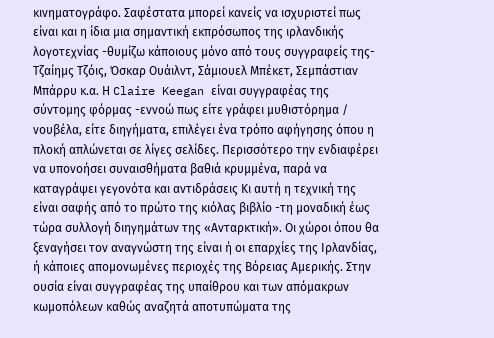κινηματογράφο. Σαφέστατα μπορεί κανείς να ισχυριστεί πως είναι και η ίδια μια σημαντική εκπρόσωπος της ιρλανδικής λογοτεχνίας -θυμίζω κάποιους μόνο από τους συγγραφείς της- Τζαίημς Τζόις, Όσκαρ Ουάιλντ, Σάμιουελ Μπέκετ, Σεμπάστιαν Μπάρρυ κ.α. Η Claire Keegan είναι συγγραφέας της σύντομης φόρμας -εννοώ πως είτε γράφει μυθιστόρημα / νουβέλα, είτε διηγήματα, επιλέγει ένα τρόπο αφήγησης όπου η πλοκή απλώνεται σε λίγες σελίδες. Περισσότερο την ενδιαφέρει να υπονοήσει συναισθήματα βαθιά κρυμμένα, παρά να καταγράψει γεγονότα και αντιδράσεις Κι αυτή η τεχνική της είναι σαφής από το πρώτο της κιόλας βιβλίο -τη μοναδική έως τώρα συλλογή διηγημάτων της «Ανταρκτική». Οι χώροι όπου θα ξεναγήσει τον αναγνώστη της είναι ή οι επαρχίες της Ιρλανδίας, ή κάποιες απομονωμένες περιοχές της Βόρειας Αμερικής. Στην ουσία είναι συγγραφέας της υπαίθρου και των απόμακρων κωμοπόλεων καθώς αναζητά αποτυπώματα της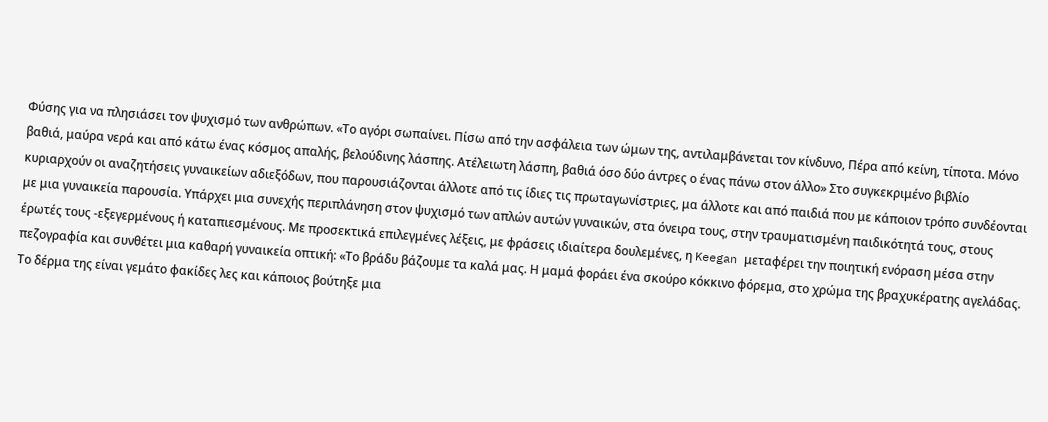Φύσης για να πλησιάσει τον ψυχισμό των ανθρώπων. «Το αγόρι σωπαίνει. Πίσω από την ασφάλεια των ώμων της, αντιλαμβάνεται τον κίνδυνο, Πέρα από κείνη, τίποτα. Μόνο βαθιά, μαύρα νερά και από κάτω ένας κόσμος απαλής, βελούδινης λάσπης. Ατέλειωτη λάσπη, βαθιά όσο δύο άντρες ο ένας πάνω στον άλλο» Στο συγκεκριμένο βιβλίο κυριαρχούν οι αναζητήσεις γυναικείων αδιεξόδων, που παρουσιάζονται άλλοτε από τις ίδιες τις πρωταγωνίστριες, μα άλλοτε και από παιδιά που με κάποιον τρόπο συνδέονται με μια γυναικεία παρουσία. Υπάρχει μια συνεχής περιπλάνηση στον ψυχισμό των απλών αυτών γυναικών, στα όνειρα τους, στην τραυματισμένη παιδικότητά τους, στους έρωτές τους -εξεγερμένους ή καταπιεσμένους. Με προσεκτικά επιλεγμένες λέξεις, με φράσεις ιδιαίτερα δουλεμένες, η Keegan μεταφέρει την ποιητική ενόραση μέσα στην πεζογραφία και συνθέτει μια καθαρή γυναικεία οπτική: «Το βράδυ βάζουμε τα καλά μας. Η μαμά φοράει ένα σκούρο κόκκινο φόρεμα, στο χρώμα της βραχυκέρατης αγελάδας. Το δέρμα της είναι γεμάτο φακίδες λες και κάποιος βούτηξε μια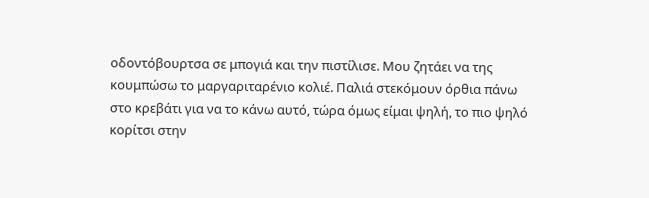οδοντόβουρτσα σε μπογιά και την πιστίλισε. Μου ζητάει να της κουμπώσω το μαργαριταρένιο κολιέ. Παλιά στεκόμουν όρθια πάνω στο κρεβάτι για να το κάνω αυτό, τώρα όμως είμαι ψηλή, το πιο ψηλό κορίτσι στην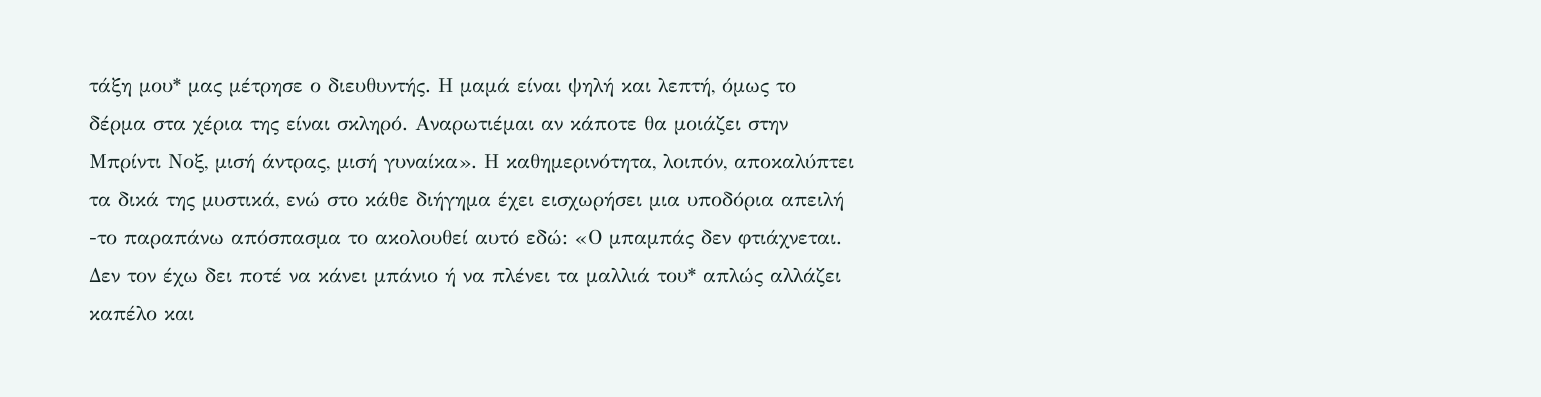τάξη μου* μας μέτρησε ο διευθυντής. Η μαμά είναι ψηλή και λεπτή, όμως το δέρμα στα χέρια της είναι σκληρό. Αναρωτιέμαι αν κάποτε θα μοιάζει στην Μπρίντι Νοξ, μισή άντρας, μισή γυναίκα». Η καθημερινότητα, λοιπόν, αποκαλύπτει τα δικά της μυστικά, ενώ στο κάθε διήγημα έχει εισχωρήσει μια υποδόρια απειλή -το παραπάνω απόσπασμα το ακολουθεί αυτό εδώ: «Ο μπαμπάς δεν φτιάχνεται. Δεν τον έχω δει ποτέ να κάνει μπάνιο ή να πλένει τα μαλλιά του* απλώς αλλάζει καπέλο και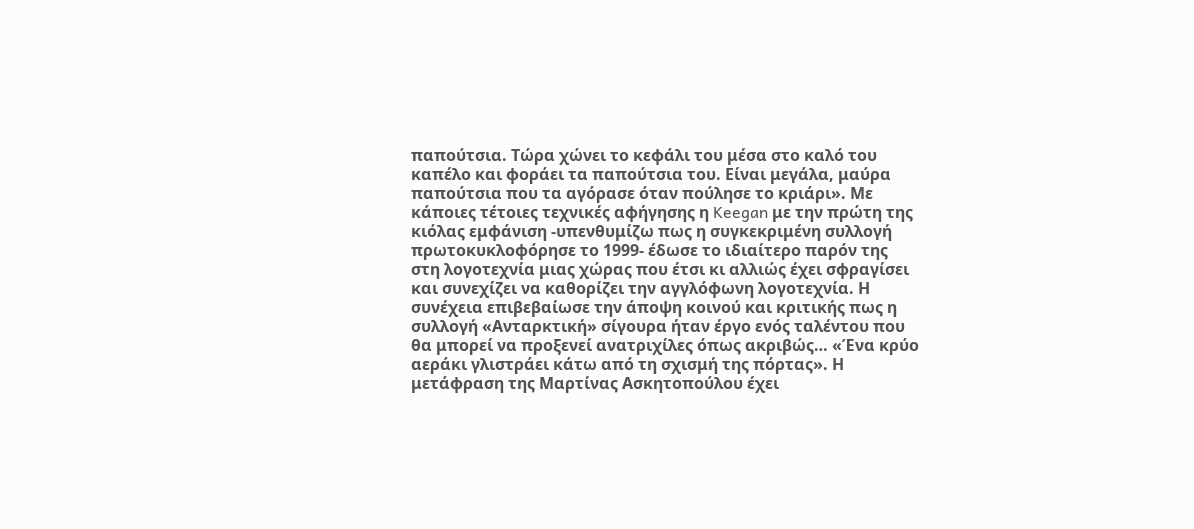παπούτσια. Τώρα χώνει το κεφάλι του μέσα στο καλό του καπέλο και φοράει τα παπούτσια του. Είναι μεγάλα, μαύρα παπούτσια που τα αγόρασε όταν πούλησε το κριάρι». Με κάποιες τέτοιες τεχνικές αφήγησης η Keegan με την πρώτη της κιόλας εμφάνιση -υπενθυμίζω πως η συγκεκριμένη συλλογή πρωτοκυκλοφόρησε το 1999- έδωσε το ιδιαίτερο παρόν της στη λογοτεχνία μιας χώρας που έτσι κι αλλιώς έχει σφραγίσει και συνεχίζει να καθορίζει την αγγλόφωνη λογοτεχνία. Η συνέχεια επιβεβαίωσε την άποψη κοινού και κριτικής πως η συλλογή «Ανταρκτική» σίγουρα ήταν έργο ενός ταλέντου που θα μπορεί να προξενεί ανατριχίλες όπως ακριβώς… «Ένα κρύο αεράκι γλιστράει κάτω από τη σχισμή της πόρτας». Η μετάφραση της Μαρτίνας Ασκητοπούλου έχει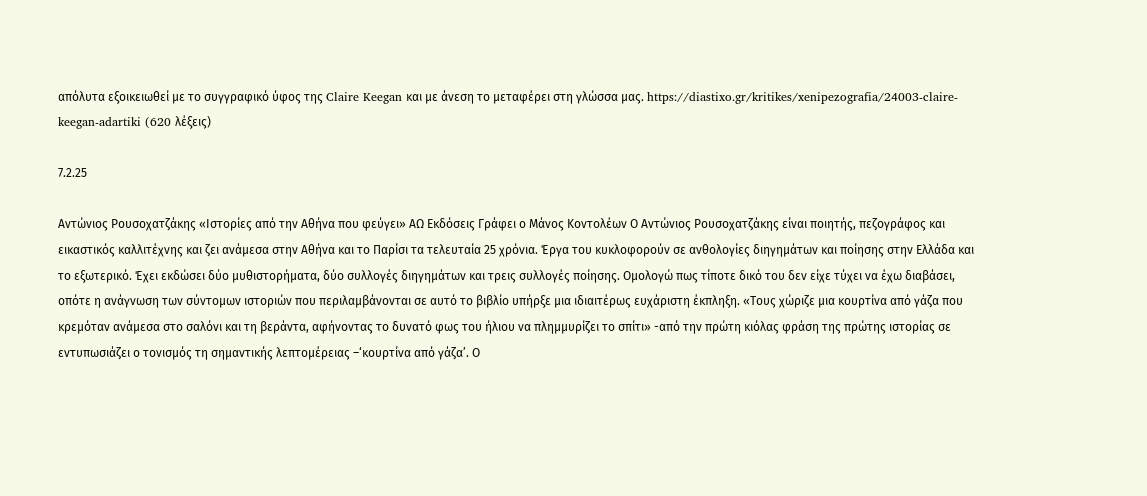απόλυτα εξοικειωθεί με το συγγραφικό ύφος της Claire Keegan και με άνεση το μεταφέρει στη γλώσσα μας. https://diastixo.gr/kritikes/xenipezografia/24003-claire-keegan-adartiki (620 λέξεις)

7.2.25

Αντώνιος Ρουσοχατζάκης «Ιστορίες από την Αθήνα που φεύγει» ΑΩ Εκδόσεις Γράφει ο Μάνος Κοντολέων Ο Αντώνιος Ρουσοχατζάκης είναι ποιητής, πεζογράφος και εικαστικός καλλιτέχνης και ζει ανάμεσα στην Αθήνα και το Παρίσι τα τελευταία 25 χρόνια. Έργα του κυκλοφορούν σε ανθολογίες διηγημάτων και ποίησης στην Ελλάδα και το εξωτερικό. Έχει εκδώσει δύο μυθιστορήματα, δύο συλλογές διηγημάτων και τρεις συλλογές ποίησης. Ομολογώ πως τίποτε δικό του δεν είχε τύχει να έχω διαβάσει, οπότε η ανάγνωση των σύντομων ιστοριών που περιλαμβάνονται σε αυτό το βιβλίο υπήρξε μια ιδιαιτέρως ευχάριστη έκπληξη. «Τους χώριζε μια κουρτίνα από γάζα που κρεμόταν ανάμεσα στο σαλόνι και τη βεράντα, αφήνοντας το δυνατό φως του ήλιου να πλημμυρίζει το σπίτι» -από την πρώτη κιόλας φράση της πρώτης ιστορίας σε εντυπωσιάζει ο τονισμός τη σημαντικής λεπτομέρειας –‘κουρτίνα από γάζα’. Ο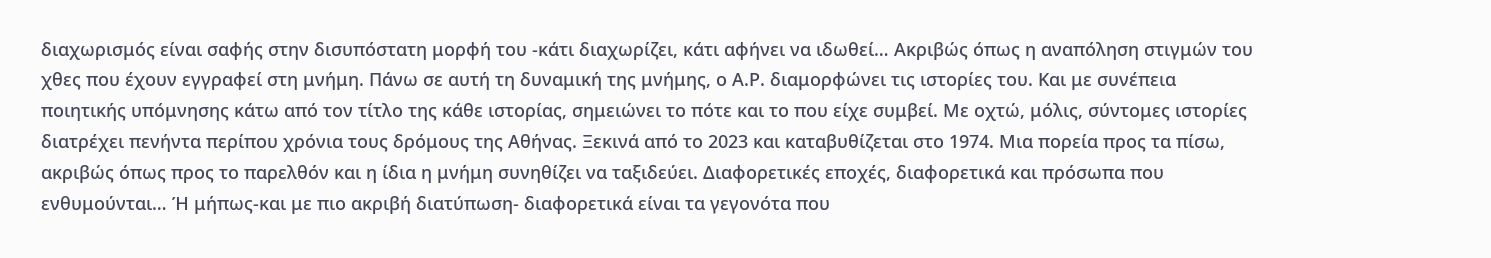διαχωρισμός είναι σαφής στην δισυπόστατη μορφή του -κάτι διαχωρίζει, κάτι αφήνει να ιδωθεί… Ακριβώς όπως η αναπόληση στιγμών του χθες που έχουν εγγραφεί στη μνήμη. Πάνω σε αυτή τη δυναμική της μνήμης, ο Α.Ρ. διαμορφώνει τις ιστορίες του. Και με συνέπεια ποιητικής υπόμνησης κάτω από τον τίτλο της κάθε ιστορίας, σημειώνει το πότε και το που είχε συμβεί. Με οχτώ, μόλις, σύντομες ιστορίες διατρέχει πενήντα περίπου χρόνια τους δρόμους της Αθήνας. Ξεκινά από το 2023 και καταβυθίζεται στο 1974. Μια πορεία προς τα πίσω, ακριβώς όπως προς το παρελθόν και η ίδια η μνήμη συνηθίζει να ταξιδεύει. Διαφορετικές εποχές, διαφορετικά και πρόσωπα που ενθυμούνται… Ή μήπως-και με πιο ακριβή διατύπωση- διαφορετικά είναι τα γεγονότα που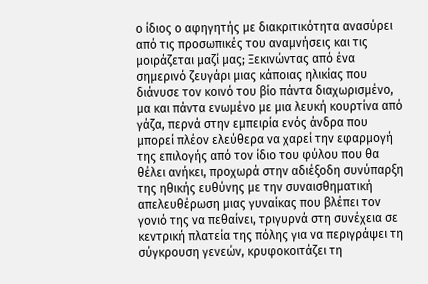ο ίδιος ο αφηγητής με διακριτικότητα ανασύρει από τις προσωπικές του αναμνήσεις και τις μοιράζεται μαζί μας; Ξεκινώντας από ένα σημερινό ζευγάρι μιας κάποιας ηλικίας που διάνυσε τον κοινό του βίο πάντα διαχωρισμένο, μα και πάντα ενωμένο με μια λευκή κουρτίνα από γάζα, περνά στην εμπειρία ενός άνδρα που μπορεί πλέον ελεύθερα να χαρεί την εφαρμογή της επιλογής από τον ίδιο του φύλου που θα θέλει ανήκει, προχωρά στην αδιέξοδη συνύπαρξη της ηθικής ευθύνης με την συναισθηματική απελευθέρωση μιας γυναίκας που βλέπει τον γονιό της να πεθαίνει, τριγυρνά στη συνέχεια σε κεντρική πλατεία της πόλης για να περιγράψει τη σύγκρουση γενεών, κρυφοκοιτάζει τη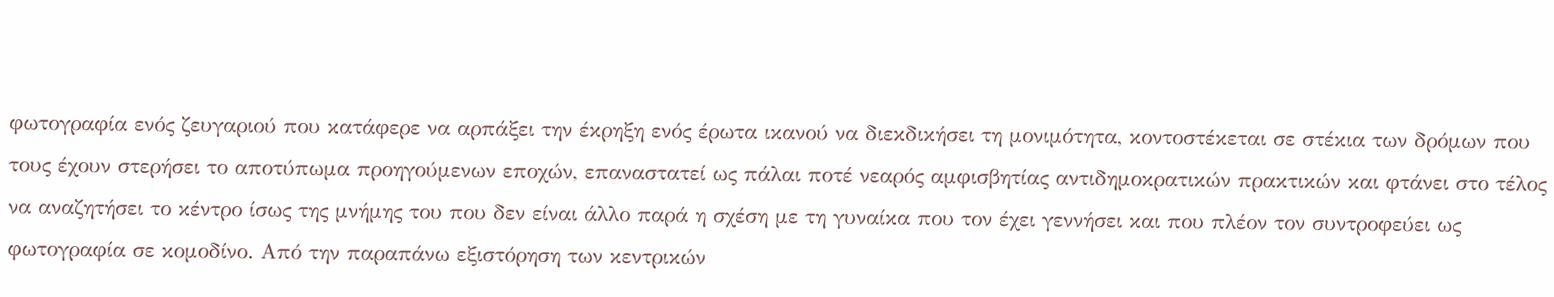φωτογραφία ενός ζευγαριού που κατάφερε να αρπάξει την έκρηξη ενός έρωτα ικανού να διεκδικήσει τη μονιμότητα, κοντοστέκεται σε στέκια των δρόμων που τους έχουν στερήσει το αποτύπωμα προηγούμενων εποχών, επαναστατεί ως πάλαι ποτέ νεαρός αμφισβητίας αντιδημοκρατικών πρακτικών και φτάνει στο τέλος να αναζητήσει το κέντρο ίσως της μνήμης του που δεν είναι άλλο παρά η σχέση με τη γυναίκα που τον έχει γεννήσει και που πλέον τον συντροφεύει ως φωτογραφία σε κομοδίνο. Από την παραπάνω εξιστόρηση των κεντρικών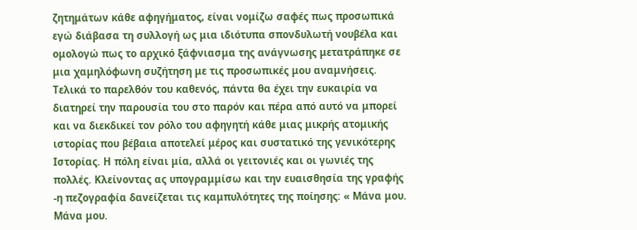ζητημάτων κάθε αφηγήματος, είναι νομίζω σαφές πως προσωπικά εγώ διάβασα τη συλλογή ως μια ιδιότυπα σπονδυλωτή νουβέλα και ομολογώ πως το αρχικό ξάφνιασμα της ανάγνωσης μετατράπηκε σε μια χαμηλόφωνη συζήτηση με τις προσωπικές μου αναμνήσεις. Τελικά το παρελθόν του καθενός, πάντα θα έχει την ευκαιρία να διατηρεί την παρουσία του στο παρόν και πέρα από αυτό να μπορεί και να διεκδικεί τον ρόλο του αφηγητή κάθε μιας μικρής ατομικής ιστορίας που βέβαια αποτελεί μέρος και συστατικό της γενικότερης Ιστορίας. Η πόλη είναι μία, αλλά οι γειτονιές και οι γωνιές της πολλές. Κλείνοντας ας υπογραμμίσω και την ευαισθησία της γραφής -η πεζογραφία δανείζεται τις καμπυλότητες της ποίησης: « Μάνα μου. Μάνα μου.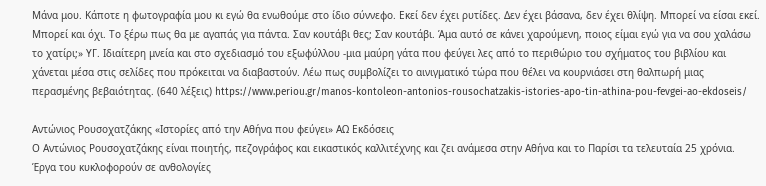Μάνα μου. Κάποτε η φωτογραφία μου κι εγώ θα ενωθούμε στο ίδιο σύννεφο. Εκεί δεν έχει ρυτίδες. Δεν έχει βάσανα, δεν έχει θλίψη. Μπορεί να είσαι εκεί. Μπορεί και όχι. Το ξέρω πως θα με αγαπάς για πάντα. Σαν κουτάβι θες; Σαν κουτάβι. Άμα αυτό σε κάνει χαρούμενη, ποιος είμαι εγώ για να σου χαλάσω το χατίρι;» ΥΓ. Ιδιαίτερη μνεία και στο σχεδιασμό του εξωφύλλου -μια μαύρη γάτα που φεύγει λες από το περιθώριο του σχήματος του βιβλίου και χάνεται μέσα στις σελίδες που πρόκειται να διαβαστούν. Λέω πως συμβολίζει το αινιγματικό τώρα που θέλει να κουρνιάσει στη θαλπωρή μιας περασμένης βεβαιότητας. (640 λέξεις) https://www.periou.gr/manos-kontoleon-antonios-rousochatzakis-istories-apo-tin-athina-pou-fevgei-ao-ekdoseis/

Αντώνιος Ρουσοχατζάκης «Ιστορίες από την Αθήνα που φεύγει» ΑΩ Εκδόσεις
Ο Αντώνιος Ρουσοχατζάκης είναι ποιητής, πεζογράφος και εικαστικός καλλιτέχνης και ζει ανάμεσα στην Αθήνα και το Παρίσι τα τελευταία 25 χρόνια. Έργα του κυκλοφορούν σε ανθολογίες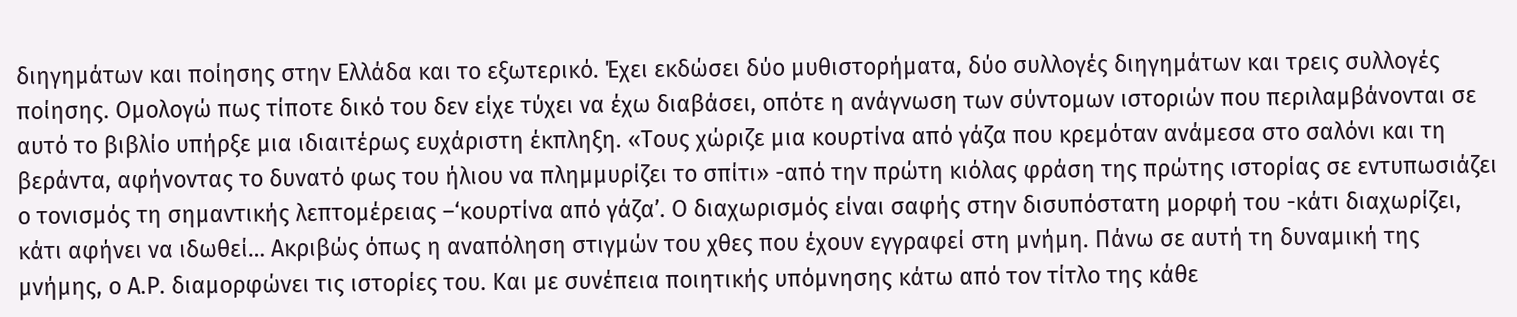διηγημάτων και ποίησης στην Ελλάδα και το εξωτερικό. Έχει εκδώσει δύο μυθιστορήματα, δύο συλλογές διηγημάτων και τρεις συλλογές ποίησης. Ομολογώ πως τίποτε δικό του δεν είχε τύχει να έχω διαβάσει, οπότε η ανάγνωση των σύντομων ιστοριών που περιλαμβάνονται σε αυτό το βιβλίο υπήρξε μια ιδιαιτέρως ευχάριστη έκπληξη. «Τους χώριζε μια κουρτίνα από γάζα που κρεμόταν ανάμεσα στο σαλόνι και τη βεράντα, αφήνοντας το δυνατό φως του ήλιου να πλημμυρίζει το σπίτι» -από την πρώτη κιόλας φράση της πρώτης ιστορίας σε εντυπωσιάζει ο τονισμός τη σημαντικής λεπτομέρειας –‘κουρτίνα από γάζα’. Ο διαχωρισμός είναι σαφής στην δισυπόστατη μορφή του -κάτι διαχωρίζει, κάτι αφήνει να ιδωθεί… Ακριβώς όπως η αναπόληση στιγμών του χθες που έχουν εγγραφεί στη μνήμη. Πάνω σε αυτή τη δυναμική της μνήμης, ο Α.Ρ. διαμορφώνει τις ιστορίες του. Και με συνέπεια ποιητικής υπόμνησης κάτω από τον τίτλο της κάθε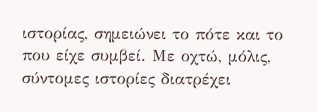ιστορίας, σημειώνει το πότε και το που είχε συμβεί. Με οχτώ, μόλις, σύντομες ιστορίες διατρέχει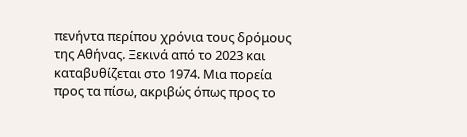πενήντα περίπου χρόνια τους δρόμους της Αθήνας. Ξεκινά από το 2023 και καταβυθίζεται στο 1974. Μια πορεία προς τα πίσω, ακριβώς όπως προς το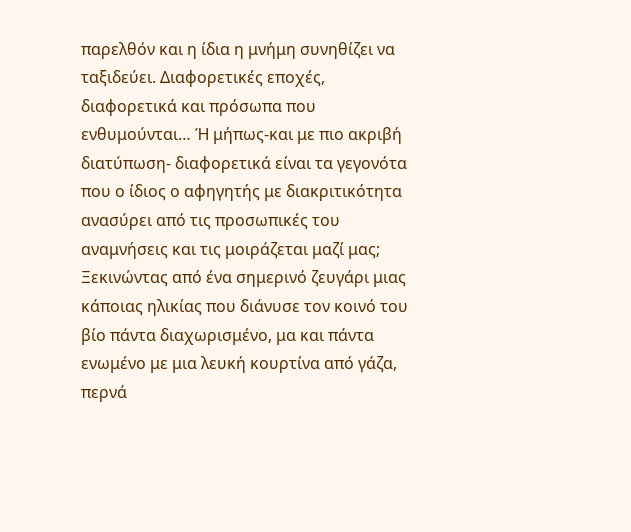παρελθόν και η ίδια η μνήμη συνηθίζει να ταξιδεύει. Διαφορετικές εποχές, διαφορετικά και πρόσωπα που ενθυμούνται… Ή μήπως-και με πιο ακριβή διατύπωση- διαφορετικά είναι τα γεγονότα που ο ίδιος ο αφηγητής με διακριτικότητα ανασύρει από τις προσωπικές του αναμνήσεις και τις μοιράζεται μαζί μας; Ξεκινώντας από ένα σημερινό ζευγάρι μιας κάποιας ηλικίας που διάνυσε τον κοινό του βίο πάντα διαχωρισμένο, μα και πάντα ενωμένο με μια λευκή κουρτίνα από γάζα, περνά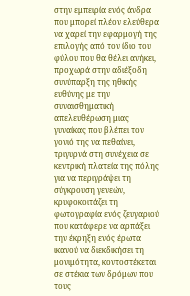στην εμπειρία ενός άνδρα που μπορεί πλέον ελεύθερα να χαρεί την εφαρμογή της επιλογής από τον ίδιο του φύλου που θα θέλει ανήκει, προχωρά στην αδιέξοδη συνύπαρξη της ηθικής ευθύνης με την συναισθηματική απελευθέρωση μιας γυναίκας που βλέπει τον γονιό της να πεθαίνει, τριγυρνά στη συνέχεια σε κεντρική πλατεία της πόλης για να περιγράψει τη σύγκρουση γενεών, κρυφοκοιτάζει τη φωτογραφία ενός ζευγαριού που κατάφερε να αρπάξει την έκρηξη ενός έρωτα ικανού να διεκδικήσει τη μονιμότητα, κοντοστέκεται σε στέκια των δρόμων που τους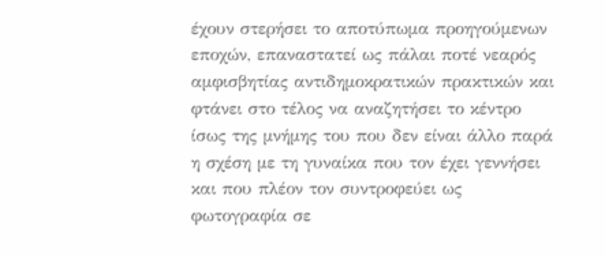έχουν στερήσει το αποτύπωμα προηγούμενων εποχών, επαναστατεί ως πάλαι ποτέ νεαρός αμφισβητίας αντιδημοκρατικών πρακτικών και φτάνει στο τέλος να αναζητήσει το κέντρο ίσως της μνήμης του που δεν είναι άλλο παρά η σχέση με τη γυναίκα που τον έχει γεννήσει και που πλέον τον συντροφεύει ως φωτογραφία σε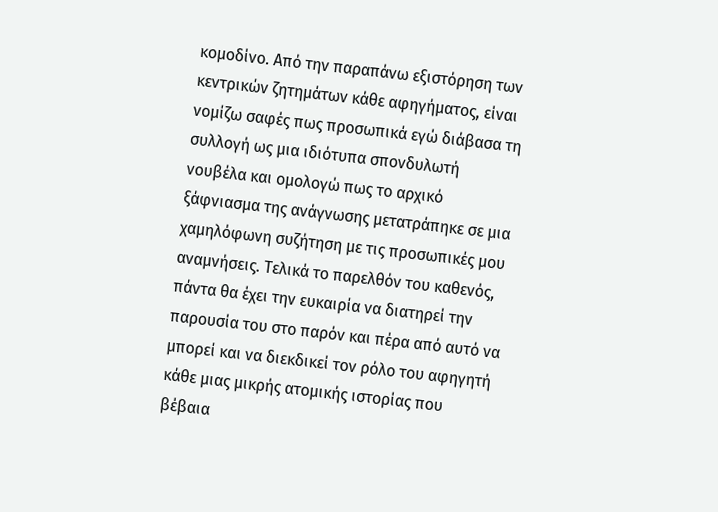κομοδίνο. Από την παραπάνω εξιστόρηση των κεντρικών ζητημάτων κάθε αφηγήματος, είναι νομίζω σαφές πως προσωπικά εγώ διάβασα τη συλλογή ως μια ιδιότυπα σπονδυλωτή νουβέλα και ομολογώ πως το αρχικό ξάφνιασμα της ανάγνωσης μετατράπηκε σε μια χαμηλόφωνη συζήτηση με τις προσωπικές μου αναμνήσεις. Τελικά το παρελθόν του καθενός, πάντα θα έχει την ευκαιρία να διατηρεί την παρουσία του στο παρόν και πέρα από αυτό να μπορεί και να διεκδικεί τον ρόλο του αφηγητή κάθε μιας μικρής ατομικής ιστορίας που βέβαια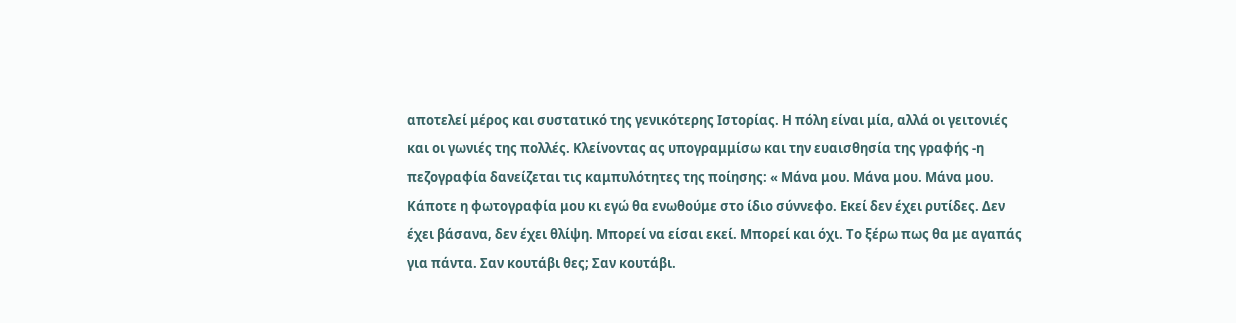αποτελεί μέρος και συστατικό της γενικότερης Ιστορίας. Η πόλη είναι μία, αλλά οι γειτονιές και οι γωνιές της πολλές. Κλείνοντας ας υπογραμμίσω και την ευαισθησία της γραφής -η πεζογραφία δανείζεται τις καμπυλότητες της ποίησης: « Μάνα μου. Μάνα μου. Μάνα μου. Κάποτε η φωτογραφία μου κι εγώ θα ενωθούμε στο ίδιο σύννεφο. Εκεί δεν έχει ρυτίδες. Δεν έχει βάσανα, δεν έχει θλίψη. Μπορεί να είσαι εκεί. Μπορεί και όχι. Το ξέρω πως θα με αγαπάς για πάντα. Σαν κουτάβι θες; Σαν κουτάβι.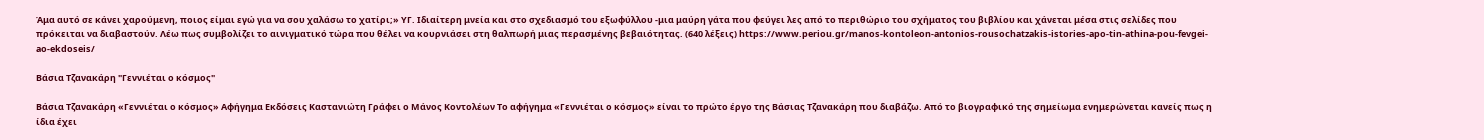Άμα αυτό σε κάνει χαρούμενη, ποιος είμαι εγώ για να σου χαλάσω το χατίρι;» ΥΓ. Ιδιαίτερη μνεία και στο σχεδιασμό του εξωφύλλου -μια μαύρη γάτα που φεύγει λες από το περιθώριο του σχήματος του βιβλίου και χάνεται μέσα στις σελίδες που πρόκειται να διαβαστούν. Λέω πως συμβολίζει το αινιγματικό τώρα που θέλει να κουρνιάσει στη θαλπωρή μιας περασμένης βεβαιότητας. (640 λέξεις) https://www.periou.gr/manos-kontoleon-antonios-rousochatzakis-istories-apo-tin-athina-pou-fevgei-ao-ekdoseis/

Βάσια Τζανακάρη "Γεννιέται ο κόσμος"

Βάσια Τζανακάρη «Γεννιέται ο κόσμος» Αφήγημα Εκδόσεις Καστανιώτη Γράφει ο Μάνος Κοντολέων Το αφήγημα «Γεννιέται ο κόσμος» είναι το πρώτο έργο της Βάσιας Τζανακάρη που διαβάζω. Από το βιογραφικό της σημείωμα ενημερώνεται κανείς πως η ίδια έχει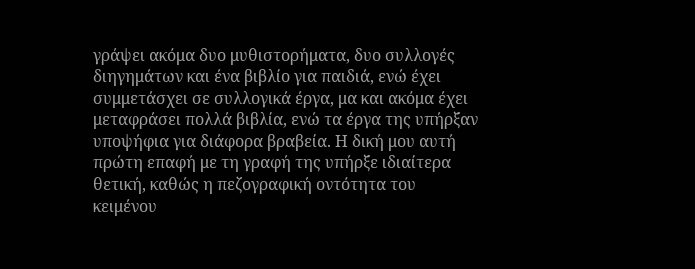γράψει ακόμα δυο μυθιστορήματα, δυο συλλογές διηγημάτων και ένα βιβλίο για παιδιά, ενώ έχει συμμετάσχει σε συλλογικά έργα, μα και ακόμα έχει μεταφράσει πολλά βιβλία, ενώ τα έργα της υπήρξαν υποψήφια για διάφορα βραβεία. Η δική μου αυτή πρώτη επαφή με τη γραφή της υπήρξε ιδιαίτερα θετική, καθώς η πεζογραφική οντότητα του κειμένου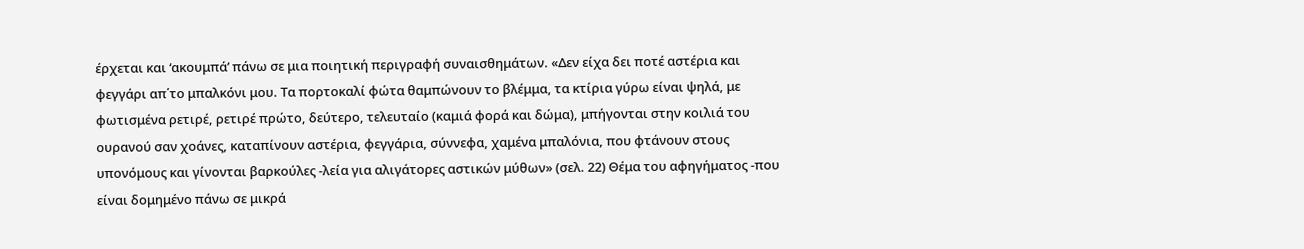έρχεται και ‘ακουμπά’ πάνω σε μια ποιητική περιγραφή συναισθημάτων. «Δεν είχα δει ποτέ αστέρια και φεγγάρι απ΄το μπαλκόνι μου. Τα πορτοκαλί φώτα θαμπώνουν το βλέμμα, τα κτίρια γύρω είναι ψηλά, με φωτισμένα ρετιρέ, ρετιρέ πρώτο, δεύτερο, τελευταίο (καμιά φορά και δώμα), μπήγονται στην κοιλιά του ουρανού σαν χοάνες, καταπίνουν αστέρια, φεγγάρια, σύννεφα, χαμένα μπαλόνια, που φτάνουν στους υπονόμους και γίνονται βαρκούλες -λεία για αλιγάτορες αστικών μύθων» (σελ. 22) Θέμα του αφηγήματος -που είναι δομημένο πάνω σε μικρά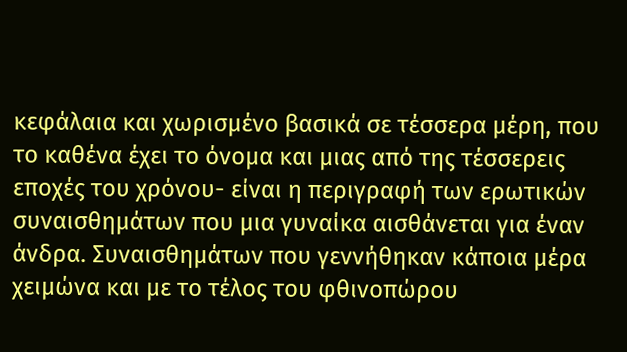κεφάλαια και χωρισμένο βασικά σε τέσσερα μέρη, που το καθένα έχει το όνομα και μιας από της τέσσερεις εποχές του χρόνου- είναι η περιγραφή των ερωτικών συναισθημάτων που μια γυναίκα αισθάνεται για έναν άνδρα. Συναισθημάτων που γεννήθηκαν κάποια μέρα χειμώνα και με το τέλος του φθινοπώρου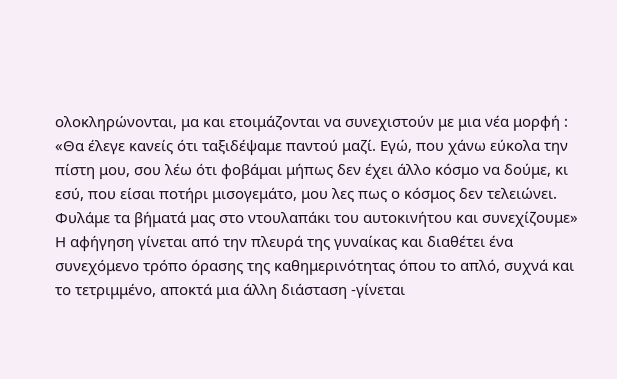ολοκληρώνονται, μα και ετοιμάζονται να συνεχιστούν με μια νέα μορφή : «Θα έλεγε κανείς ότι ταξιδέψαμε παντού μαζί. Εγώ, που χάνω εύκολα την πίστη μου, σου λέω ότι φοβάμαι μήπως δεν έχει άλλο κόσμο να δούμε, κι εσύ, που είσαι ποτήρι μισογεμάτο, μου λες πως ο κόσμος δεν τελειώνει. Φυλάμε τα βήματά μας στο ντουλαπάκι του αυτοκινήτου και συνεχίζουμε» Η αφήγηση γίνεται από την πλευρά της γυναίκας και διαθέτει ένα συνεχόμενο τρόπο όρασης της καθημερινότητας όπου το απλό, συχνά και το τετριμμένο, αποκτά μια άλλη διάσταση -γίνεται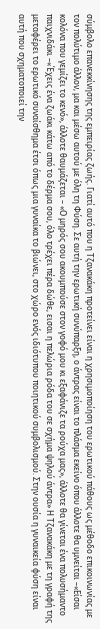σύμβολο επανεκκίνησης της εμπειρίας ζωής. Γιατί αυτό που η Τζανακάκη προτείνει είναι η χρησιμοποίηση του ερωτικού πάθους ως μέθοδο επικοινωνίας με τον πολύτιμο άλλον, μα και μέσω αυτού με όλη τη Φύση. Σε αυτή την ερωτική συνύπαρξη, ο άντρας είναι το πλάσμα εκείνο όπου άλλοτε θα υμνείται –«Είσαι κολόνα που γεμίζει το κενό», άλλοτε θαυμάζεται – «Ο μηρός σου ακουμπούσε στον γοφό μου κι εξαφάνιζε τα ρούχα μας», άλλοτε θα γίνεται ένα πολυσήμαντο παιχνιδάκι –«Έχεις ένα ζωάκι κάτω από το δέρμα σου, όλο τρέχει πέρα δώθε, εισαι η πελώρια ρόδα του σε σχήμα ψηλού άντρα» Η Τζανακάκη με τη γραφή της μεταφέρει το ερωτικό συναίσθημα έτσι όπως μια γυναίκα το βιώνει, στο χώρο ενός ιδιότυπου ποιητικού συμβολισμού. Στην ουσία η γυναικεία φύση είναι αυτή που σχηματοποιεί την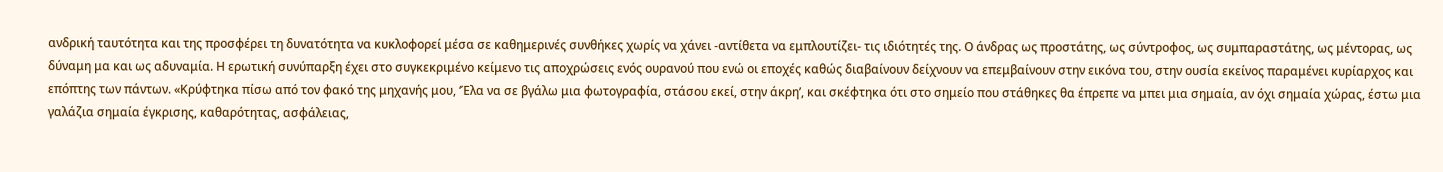ανδρική ταυτότητα και της προσφέρει τη δυνατότητα να κυκλοφορεί μέσα σε καθημερινές συνθήκες χωρίς να χάνει -αντίθετα να εμπλουτίζει- τις ιδιότητές της. Ο άνδρας ως προστάτης, ως σύντροφος, ως συμπαραστάτης, ως μέντορας, ως δύναμη μα και ως αδυναμία. Η ερωτική συνύπαρξη έχει στο συγκεκριμένο κείμενο τις αποχρώσεις ενός ουρανού που ενώ οι εποχές καθώς διαβαίνουν δείχνουν να επεμβαίνουν στην εικόνα του, στην ουσία εκείνος παραμένει κυρίαρχος και επόπτης των πάντων. «Κρύφτηκα πίσω από τον φακό της μηχανής μου, ‘Έλα να σε βγάλω μια φωτογραφία, στάσου εκεί, στην άκρη’, και σκέφτηκα ότι στο σημείο που στάθηκες θα έπρεπε να μπει μια σημαία, αν όχι σημαία χώρας, έστω μια γαλάζια σημαία έγκρισης, καθαρότητας, ασφάλειας,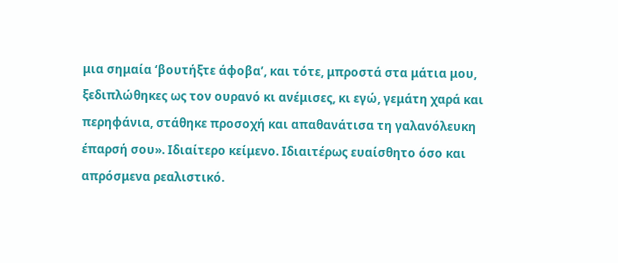μια σημαία ‘βουτήξτε άφοβα’, και τότε, μπροστά στα μάτια μου, ξεδιπλώθηκες ως τον ουρανό κι ανέμισες, κι εγώ, γεμάτη χαρά και περηφάνια, στάθηκε προσοχή και απαθανάτισα τη γαλανόλευκη έπαρσή σου». Ιδιαίτερο κείμενο. Ιδιαιτέρως ευαίσθητο όσο και απρόσμενα ρεαλιστικό.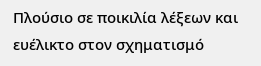Πλούσιο σε ποικιλία λέξεων και ευέλικτο στον σχηματισμό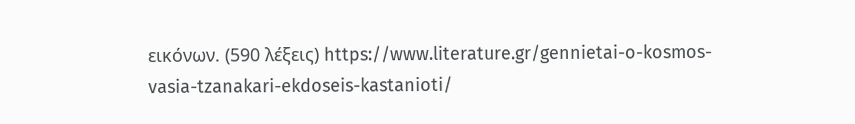εικόνων. (590 λέξεις) https://www.literature.gr/gennietai-o-kosmos-vasia-tzanakari-ekdoseis-kastanioti/